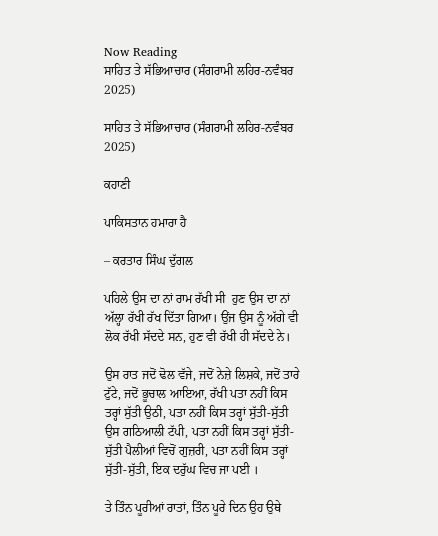Now Reading
ਸਾਹਿਤ ਤੇ ਸੱਭਿਆਚਾਰ (ਸੰਗਰਾਮੀ ਲਹਿਰ-ਨਵੰਬਰ 2025)

ਸਾਹਿਤ ਤੇ ਸੱਭਿਆਚਾਰ (ਸੰਗਰਾਮੀ ਲਹਿਰ-ਨਵੰਬਰ 2025)

ਕਹਾਣੀ

ਪਾਕਿਸਤਾਨ ਹਮਾਰਾ ਹੈ

– ਕਰਤਾਰ ਸਿੰਘ ਦੁੱਗਲ

ਪਹਿਲੇ ਉਸ ਦਾ ਨਾਂ ਰਾਮ ਰੱਖੀ ਸੀ  ਹੁਣ ਉਸ ਦਾ ਨਾਂ ਅੱਲ੍ਹਾ ਰੱਖੀ ਰੱਖ ਦਿੱਤਾ ਗਿਆ। ਉਂਜ ਉਸ ਨੂੰ ਅੱਗੇ ਵੀ ਲੋਕ ਰੱਖੀ ਸੱਦਦੇ ਸਨ, ਹੁਣ ਵੀ ਰੱਖੀ ਹੀ ਸੱਦਦੇ ਨੇ।

ਉਸ ਰਾਤ ਜਦੋਂ ਢੋਲ ਵੱਜੇ, ਜਦੋਂ ਨੇਜ਼ੇ ਲਿਸ਼ਕੇ, ਜਦੋਂ ਤਾਰੇ ਟੁੱਟੇ, ਜਦੋਂ ਭੂਚਾਲ ਆਇਆ, ਰੱਖੀ ਪਤਾ ਨਹੀਂ ਕਿਸ ਤਰ੍ਹਾਂ ਸੁੱਤੀ ਉਠੀ, ਪਤਾ ਨਹੀਂ ਕਿਸ ਤਰ੍ਹਾਂ ਸੁੱਤੀ-ਸੁੱਤੀ ਉਸ ਗਠਿਆਲੀ ਟੱਪੀ, ਪਤਾ ਨਹੀਂ ਕਿਸ ਤਰ੍ਹਾਂ ਸੁੱਤੀ-ਸੁੱਤੀ ਪੈਲੀਆਂ ਵਿਚੋਂ ਗੁਜ਼ਰੀ, ਪਤਾ ਨਹੀਂ ਕਿਸ ਤਰ੍ਹਾਂ ਸੁੱਤੀ-ਸੁੱਤੀ, ਇਕ ਦਰੁੱਘ ਵਿਚ ਜਾ ਪਈ ।

ਤੇ ਤਿੰਨ ਪੂਰੀਆਂ ਰਾਤਾਂ, ਤਿੰਨ ਪੂਰੇ ਦਿਨ ਉਹ ਉਥੇ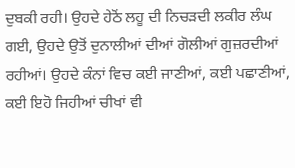ਦੁਬਕੀ ਰਹੀ। ਉਹਦੇ ਹੇਠੋਂ ਲਹੂ ਦੀ ਨਿਚੜਦੀ ਲਕੀਰ ਲੰਘ ਗਈ, ਉਹਦੇ ਉਤੋਂ ਦੁਨਾਲੀਆਂ ਦੀਆਂ ਗੋਲੀਆਂ ਗੁਜ਼ਰਦੀਆਂ ਰਹੀਆਂ। ਉਹਦੇ ਕੰਨਾਂ ਵਿਚ ਕਈ ਜਾਣੀਆਂ, ਕਈ ਪਛਾਣੀਆਂ, ਕਈ ਇਹੋ ਜਿਹੀਆਂ ਚੀਖਾਂ ਵੀ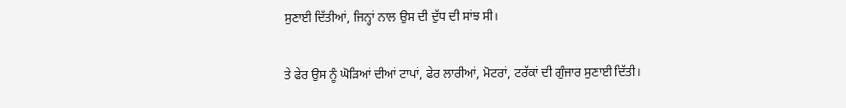ਸੁਣਾਈ ਦਿੱਤੀਆਂ, ਜਿਨ੍ਹਾਂ ਨਾਲ ਉਸ ਦੀ ਦੁੱਧ ਦੀ ਸਾਂਝ ਸੀ।

ਤੇ ਫੇਰ ਉਸ ਨੂੰ ਘੋੜਿਆਂ ਦੀਆਂ ਟਾਪਾਂ, ਫੇਰ ਲਾਰੀਆਂ, ਮੋਟਰਾਂ, ਟਰੱਕਾਂ ਦੀ ਗੁੰਜਾਰ ਸੁਣਾਈ ਦਿੱਤੀ।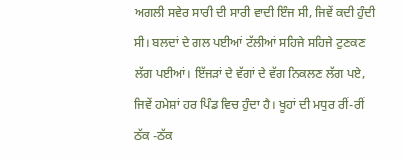ਅਗਲੀ ਸਵੇਰ ਸਾਰੀ ਦੀ ਸਾਰੀ ਵਾਦੀ ਇੰਜ ਸੀ, ਜਿਵੇਂ ਕਦੀ ਹੁੰਦੀ ਸੀ। ਬਲਦਾਂ ਦੇ ਗਲ ਪਈਆਂ ਟੱਲੀਆਂ ਸਹਿਜੇ ਸਹਿਜੇ ਟੁਣਕਣ ਲੱਗ ਪਈਆਂ। ਇੱਜੜਾਂ ਦੇ ਵੱਗਾਂ ਦੇ ਵੱਗ ਨਿਕਲਣ ਲੱਗ ਪਏ, ਜਿਵੇਂ ਹਮੇਸ਼ਾਂ ਹਰ ਪਿੰਡ ਵਿਚ ਹੁੰਦਾ ਹੈ। ਖੂਹਾਂ ਦੀ ਮਧੁਰ ਰੀਂ-ਰੀਂ ਠੱਕ -ਠੱਕ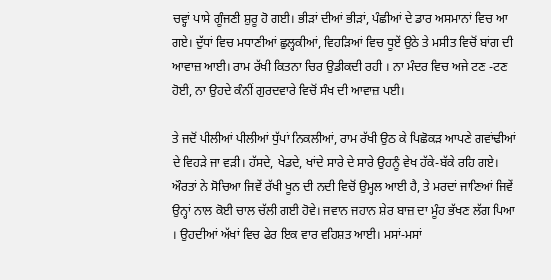ਚਵ੍ਹਾਂ ਪਾਸੇ ਗੂੰਜਣੀ ਸ਼ੁਰੂ ਹੋ ਗਈ। ਭੀੜਾਂ ਦੀਆਂ ਭੀੜਾਂ, ਪੰਛੀਆਂ ਦੇ ਡਾਰ ਅਸਮਾਨਾਂ ਵਿਚ ਆ ਗਏ। ਦੁੱਧਾਂ ਵਿਚ ਮਧਾਣੀਆਂ ਛੁਲ੍ਹਕੀਆਂ, ਵਿਹੜਿਆਂ ਵਿਚ ਧੂਏਂ ਉਠੇ ਤੇ ਮਸੀਤ ਵਿਚੋਂ ਬਾਂਗ ਦੀ ਆਵਾਜ਼ ਆਈ। ਰਾਮ ਰੱਖੀ ਕਿਤਨਾ ਚਿਰ ਉਡੀਕਦੀ ਰਹੀ । ਨਾ ਮੰਦਰ ਵਿਚ ਅਜੇ ਟਣ -ਟਣ ਹੋਈ, ਨਾ ਉਹਦੇ ਕੰਨੀਂ ਗੁਰਦਵਾਰੇ ਵਿਚੋਂ ਸੰਖ ਦੀ ਆਵਾਜ਼ ਪਈ।

ਤੇ ਜਦੋਂ ਪੀਲੀਆਂ ਪੀਲੀਆਂ ਧੁੱਪਾਂ ਨਿਕਲੀਆਂ, ਰਾਮ ਰੱਖੀ ਉਠ ਕੇ ਪਿਛੋਕੜ ਆਪਣੇ ਗਵਾਂਢੀਆਂ ਦੇ ਵਿਹੜੇ ਜਾ ਵੜੀ। ਹੱਸਦੇ, ਖੇਡਦੇ, ਖਾਂਦੇ ਸਾਰੇ ਦੇ ਸਾਰੇ ਉਹਨੂੰ ਵੇਖ ਹੱਕੇ-ਬੱਕੇ ਰਹਿ ਗਏ। ਔਰਤਾਂ ਨੇ ਸੋਚਿਆ ਜਿਵੇਂ ਰੱਖੀ ਖੂਨ ਦੀ ਨਦੀ ਵਿਚੋਂ ਉਮ੍ਹਲ ਆਈ ਹੈ, ਤੇ ਮਰਦਾਂ ਜਾਣਿਆਂ ਜਿਵੇਂ ਉਨ੍ਹਾਂ ਨਾਲ ਕੋਈ ਚਾਲ ਚੱਲੀ ਗਈ ਹੋਵੇ। ਜਵਾਨ ਜਹਾਨ ਸ਼ੇਰ ਬਾਜ਼ ਦਾ ਮੂੰਹ ਭੱਖਣ ਲੱਗ ਪਿਆ । ਉਹਦੀਆਂ ਅੱਖਾਂ ਵਿਚ ਫੇਰ ਇਕ ਵਾਰ ਵਹਿਸ਼ਤ ਆਈ। ਮਸਾਂ-ਮਸਾਂ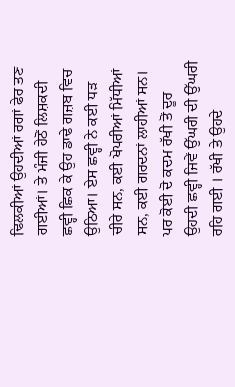ਢਿਲਕੀਆਂ ਉਹਦੀਆਂ ਰਗਾਂ ਫੇਰ ਤਣ ਗਈਆਂ। ਤੇ ਮੰਜੀ ਹੇਠੋਂ ਲਿਸ਼ਕਦੀ ਛਵ੍ਹੀ ਛਿਕ ਕੇ ਉਹ ਡਾਢੇ ਗਜ਼ਬ ਵਿਚ ਉਠਿਆ। ਏਸ ਛਵ੍ਹੀ ਨੇ ਕਈ ਧੜ ਚੀਰੇ ਸਨ, ਕਈ ਖੋਪਰੀਆਂ ਮਿੱਧੀਆਂ ਸਨ, ਕਈ ਗਰਦਨਾਂ ਲਾਹੀਆਂ ਸਨ। ਪਰ ਕੋਈ ਦੋ ਕਦਮ ਰੱਖੀ ਤੋਂ ਦੂਰ ਉਹਦੀ ਛਵ੍ਹੀ ਜਿਵੇਂ ਉੱਘਰੀ ਦੀ ਉੱਘਰੀ ਰਹਿ ਗਈ । ਰੱਖੀ ਤੇ ਉਹਦੇ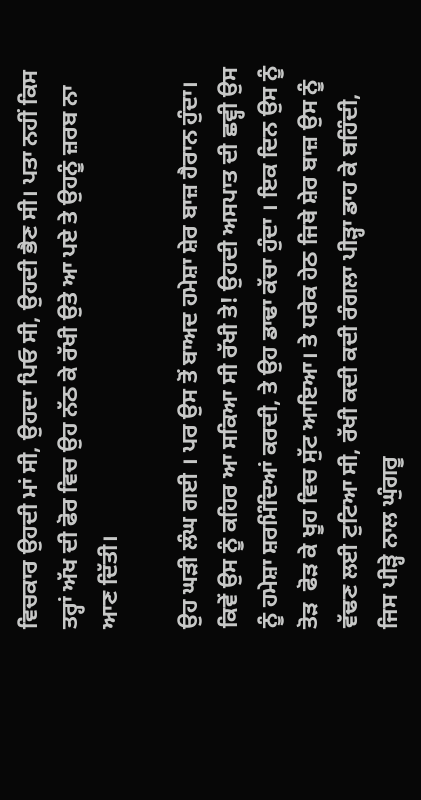ਵਿਚਕਾਰ ਉਹਦੀ ਮਾਂ ਸੀ, ਉਹਦਾ ਪਿਓ ਸੀ, ਉਹਦੀ ਭੈਣ ਸੀ। ਪਤਾ ਨਹੀਂ ਕਿਸ ਤਰ੍ਹਾਂ ਅੱਖ ਦੀ ਫੋਰ ਵਿਚ ਉਹ ਨੱਠ ਕੇ ਰੱਖੀ ਉਤੇ ਆ ਪਏ ਤੇ ਉਹਨੂੰ ਜ਼ਰਬ ਨਾ ਆਣ ਦਿੱਤੀ।

ਉਹ ਘੜੀ ਲੰਘ ਗਈ । ਪਰ ਉਸ ਤੋਂ ਬਾਅਦ ਹਮੇਸ਼ਾ ਸ਼ੇਰ ਬਾਜ਼ ਹੈਰਾਨ ਹੁੰਦਾ। ਕਿਵੇਂ ਉਸ ਨੂੰ ਕਹਿਰ ਆ ਸਕਿਆ ਸੀ ਰੱਖੀ ਤੇ! ਉਹਦੀ ਅਸਪਾਤ ਦੀ ਛਵ੍ਹੀ ਉਸ ਨੂੰ ਹਮੇਸ਼ਾ ਸ਼ਰਮਿੰਦਿਆਂ ਕਰਦੀ, ਤੇ ਉਹ ਡਾਢਾ ਕੱਚਾ ਹੁੰਦਾ । ਇਕ ਦਿਨ ਉਸ ਨੂੰ ਤੋੜ  ਫੋੜ ਕੇ ਖੂਹ ਵਿਚ ਸੁੱਟ ਆਇਆ। ਤੇ ਧਰੇਕ ਹੇਠ ਜਿਥੇ ਸ਼ੇਰ ਬਾਜ਼ ਉਸ ਨੂੰ ਵੱਢਣ ਲਈ ਟੁਟਿਆ ਸੀ, ਰੱਖੀ ਕਦੀ ਕਦੀ ਰੰਗਲਾ ਪੀੜ੍ਹਾ ਡਾਹ ਕੇ ਬਹਿੰਦੀ, ਜਿਸ ਪੀੜ੍ਹੇ ਨਾਲ ਘੁੰਗਰੂ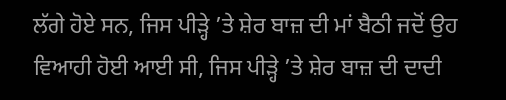ਲੱਗੇ ਹੋਏ ਸਨ, ਜਿਸ ਪੀੜ੍ਹੇ ’ਤੇ ਸ਼ੇਰ ਬਾਜ਼ ਦੀ ਮਾਂ ਬੈਠੀ ਜਦੋਂ ਉਹ ਵਿਆਹੀ ਹੋਈ ਆਈ ਸੀ, ਜਿਸ ਪੀੜ੍ਹੇ ’ਤੇ ਸ਼ੇਰ ਬਾਜ਼ ਦੀ ਦਾਦੀ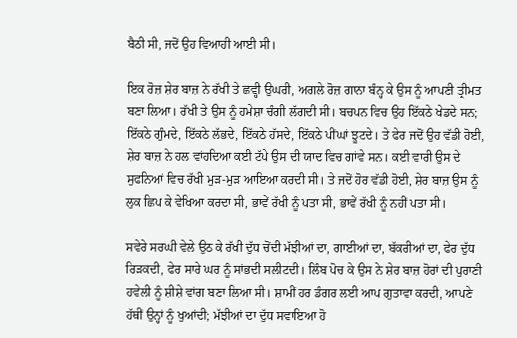ਬੈਠੀ ਸੀ, ਜਦੋਂ ਉਹ ਵਿਆਹੀ ਆਈ ਸੀ।

ਇਕ ਰੋਜ਼ ਸ਼ੇਰ ਬਾਜ਼ ਨੇ ਰੱਖੀ ਤੇ ਛਵ੍ਹੀ ਉਘਰੀ, ਅਗਲੇ ਰੋਜ਼ ਗਾਨਾ ਬੰਨ੍ਹ ਕੇ ਉਸ ਨੂੰ ਆਪਣੀ ਤ੍ਰੀਮਤ ਬਣਾ ਲਿਆ। ਰੱਖੀ ਤੇ ਉਸ ਨੂੰ ਹਮੇਸ਼ਾ ਚੰਗੀ ਲੱਗਦੀ ਸੀ। ਬਚਪਨ ਵਿਚ ਉਹ ਇੱਕਠੇ ਖੇਡਦੇ ਸਨ; ਇੱਕਠੇ ਗੁੰਮਦੇ, ਇੱਕਠੇ ਲੱਭਦੇ, ਇੱਕਠੇ ਹੱਸਦੇ, ਇੱਕਠੇ ਪੀਂਘਾਂ ਝੂਟਦੇ। ਤੇ ਫੇਰ ਜਦੋਂ ਉਹ ਵੱਡੀ ਹੋਈ, ਸ਼ੇਰ ਬਾਜ਼ ਨੇ ਹਲ ਵਾਂਹਦਿਆ ਕਈ ਟੱਪੇ ਉਸ ਦੀ ਯਾਦ ਵਿਚ ਗਾਂਵੇ ਸਨ। ਕਈ ਵਾਰੀ ਉਸ ਦੇ ਸੁਫਨਿਆਂ ਵਿਚ ਰੱਖੀ ਮੁੜ-ਮੁੜ ਆਇਆ ਕਰਦੀ ਸੀ। ਤੇ ਜਦੋਂ ਹੋਰ ਵੱਡੀ ਹੋਈ, ਸ਼ੇਰ ਬਾਜ਼ ਉਸ ਨੂੰ ਲੁਕ ਛਿਪ ਕੇ ਵੇਖਿਆ ਕਰਦਾ ਸੀ, ਭਾਵੇਂ ਰੱਖੀ ਨੂੰ ਪਤਾ ਸੀ, ਭਾਵੇਂ ਰੱਖੀ ਨੂੰ ਨਹੀਂ ਪਤਾ ਸੀ।

ਸਵੇਰੇ ਸਰਘੀ ਵੇਲੇ ਉਠ ਕੇ ਰੱਖੀ ਦੁੱਧ ਚੋਂਦੀ ਮੱਝੀਆਂ ਦਾ, ਗਾਈਆਂ ਦਾ, ਬੱਕਰੀਆਂ ਦਾ, ਫੇਰ ਦੁੱਧ ਰਿੜਕਦੀ, ਫੇਰ ਸਾਰੇ ਘਰ ਨੂੰ ਸਾਂਭਦੀ ਸਲੀਟਦੀ। ਲਿੰਬ ਪੋਚ ਕੇ ਉਸ ਨੇ ਸ਼ੇਰ ਬਾਜ਼ ਹੋਰਾਂ ਦੀ ਪੁਰਾਣੀ ਹਵੇਲੀ ਨੂੰ ਸ਼ੀਸ਼ੇ ਵਾਂਗ ਬਣਾ ਲਿਆ ਸੀ। ਸ਼ਾਮੀਂ ਹਰ ਡੰਗਰ ਲਈ ਆਪ ਗੁਤਾਵਾ ਕਰਦੀ, ਆਪਣੇ ਹੱਥੀਂ ਉਨ੍ਹਾਂ ਨੂੰ ਖੁਆਂਦੀ; ਮੱਝੀਆਂ ਦਾ ਦੁੱਧ ਸਵਾਇਆ ਹੋ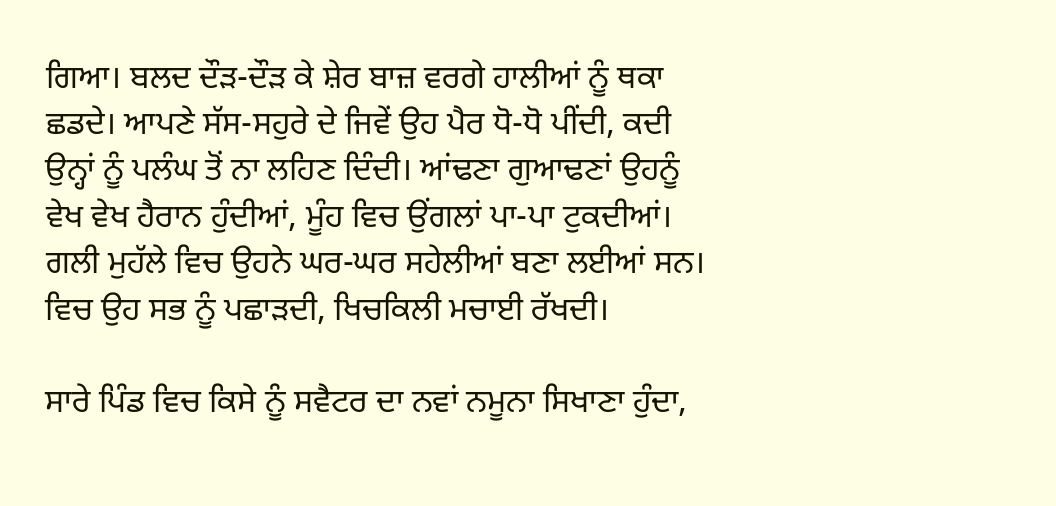ਗਿਆ। ਬਲਦ ਦੌੜ-ਦੌੜ ਕੇ ਸ਼ੇਰ ਬਾਜ਼ ਵਰਗੇ ਹਾਲੀਆਂ ਨੂੰ ਥਕਾ ਛਡਦੇ। ਆਪਣੇ ਸੱਸ-ਸਹੁਰੇ ਦੇ ਜਿਵੇਂ ਉਹ ਪੈਰ ਧੋ-ਧੋ ਪੀਂਦੀ, ਕਦੀ ਉਨ੍ਹਾਂ ਨੂੰ ਪਲੰਘ ਤੋਂ ਨਾ ਲਹਿਣ ਦਿੰਦੀ। ਆਂਢਣਾ ਗੁਆਢਣਾਂ ਉਹਨੂੰ ਵੇਖ ਵੇਖ ਹੈਰਾਨ ਹੁੰਦੀਆਂ, ਮੂੰਹ ਵਿਚ ਉਂਗਲਾਂ ਪਾ-ਪਾ ਟੁਕਦੀਆਂ। ਗਲੀ ਮੁਹੱਲੇ ਵਿਚ ਉਹਨੇ ਘਰ-ਘਰ ਸਹੇਲੀਆਂ ਬਣਾ ਲਈਆਂ ਸਨ। ਵਿਚ ਉਹ ਸਭ ਨੂੰ ਪਛਾੜਦੀ, ਖਿਚਕਿਲੀ ਮਚਾਈ ਰੱਖਦੀ।

ਸਾਰੇ ਪਿੰਡ ਵਿਚ ਕਿਸੇ ਨੂੰ ਸਵੈਟਰ ਦਾ ਨਵਾਂ ਨਮੂਨਾ ਸਿਖਾਣਾ ਹੁੰਦਾ,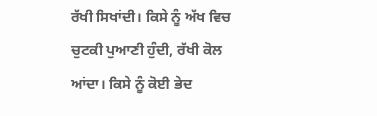ਰੱਖੀ ਸਿਖਾਂਦੀ। ਕਿਸੇ ਨੂੰ ਅੱਖ ਵਿਚ ਚੁਟਕੀ ਪੁਆਣੀ ਹੁੰਦੀ, ਰੱਖੀ ਕੋਲ ਆਂਦਾ। ਕਿਸੇ ਨੂੰ ਕੋਈ ਭੇਦ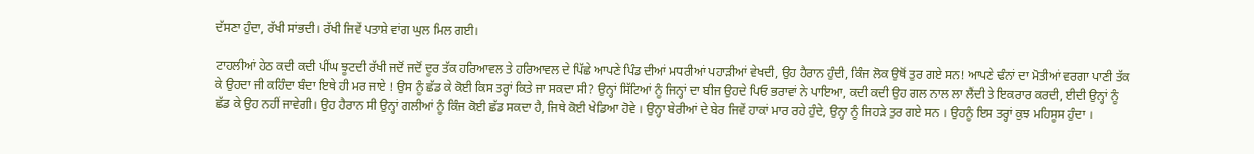ਦੱਸਣਾ ਹੁੰਦਾ, ਰੱਖੀ ਸਾਂਭਦੀ। ਰੱਖੀ ਜਿਵੇਂ ਪਤਾਸ਼ੇ ਵਾਂਗ ਘੁਲ ਮਿਲ ਗਈ।

ਟਾਹਲੀਆਂ ਹੇਠ ਕਦੀ ਕਦੀ ਪੀਂਘ ਝੂਟਦੀ ਰੱਖੀ ਜਦੋਂ ਜਦੋਂ ਦੂਰ ਤੱਕ ਹਰਿਆਵਲ ਤੇ ਹਰਿਆਵਲ ਦੇ ਪਿੱਛੇ ਆਪਣੇ ਪਿੰਡ ਦੀਆਂ ਮਧਰੀਆਂ ਪਹਾੜੀਆਂ ਵੇਖਦੀ, ਉਹ ਹੈਰਾਨ ਹੁੰਦੀ, ਕਿੰਜ ਲੋਕ ਉਥੋਂ ਤੁਰ ਗਏ ਸਨ! ਆਪਣੇ ਢੰਨਾਂ ਦਾ ਮੋਤੀਆਂ ਵਰਗਾ ਪਾਣੀ ਤੱਕ ਕੇ ਉਹਦਾ ਜੀ ਕਹਿੰਦਾ ਬੰਦਾ ਇਥੇ ਹੀ ਮਰ ਜਾਏ ! ਉਸ ਨੂੰ ਛੱਡ ਕੇ ਕੋਈ ਕਿਸ ਤਰ੍ਹਾਂ ਕਿਤੇ ਜਾ ਸਕਦਾ ਸੀ? ਉਨ੍ਹਾਂ ਸਿੱਟਿਆਂ ਨੂੰ ਜਿਨ੍ਹਾਂ ਦਾ ਬੀਜ ਉਹਦੇ ਪਿਓ ਭਰਾਵਾਂ ਨੇ ਪਾਇਆ, ਕਦੀ ਕਦੀ ਉਹ ਗਲ ਨਾਲ ਲਾ ਲੈਂਦੀ ਤੇ ਇਕਰਾਰ ਕਰਦੀ, ਈਦੀ ਉਨ੍ਹਾਂ ਨੂੰ ਛੱਡ ਕੇ ਉਹ ਨਹੀਂ ਜਾਵੇਗੀ। ਉਹ ਹੈਰਾਨ ਸੀ ਉਨ੍ਹਾਂ ਗਲੀਆਂ ਨੂੰ ਕਿੰਜ ਕੋਈ ਛੱਡ ਸਕਦਾ ਹੈ, ਜਿਥੇ ਕੋਈ ਖੇਡਿਆ ਹੋਵੇ । ਉਨ੍ਹਾ ਬੇਰੀਆਂ ਦੇ ਬੇਰ ਜਿਵੇਂ ਹਾਕਾਂ ਮਾਰ ਰਹੇ ਹੁੰਦੇ, ਉਨ੍ਹਾ ਨੂੰ ਜਿਹੜੇ ਤੁਰ ਗਏ ਸਨ । ਉਹਨੂੰ ਇਸ ਤਰ੍ਹਾਂ ਕੁਝ ਮਹਿਸੂਸ ਹੁੰਦਾ ।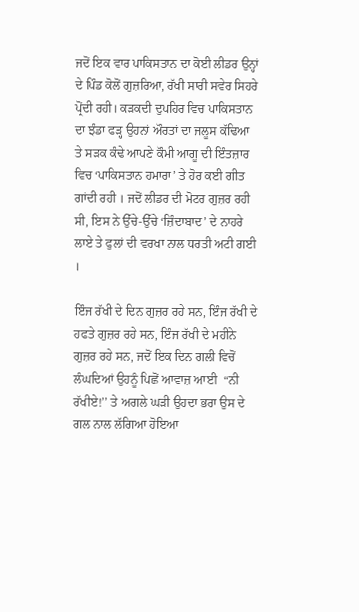ਜਦੋਂ ਇਕ ਵਾਰ ਪਾਕਿਸਤਾਨ ਦਾ ਕੋਈ ਲੀਡਰ ਉਨ੍ਹਾਂ ਦੇ ਪਿੰਡ ਕੋਲੋਂ ਗੁਜ਼ਰਿਆ, ਰੱਖੀ ਸਾਰੀ ਸਵੇਰ ਸਿਹਰੇ ਪ੍ਰੋਂਦੀ ਰਹੀ। ਕੜਕਦੀ ਦੁਪਹਿਰ ਵਿਚ ਪਾਕਿਸਤਾਨ ਦਾ ਝੰਡਾ ਫੜ੍ਹ ਉਹਨਾਂ ਔਰਤਾਂ ਦਾ ਜਲੂਸ ਕੱਢਿਆ ਤੇ ਸੜਕ ਕੰਢੇ ਆਪਣੇ ਕੌਮੀ ਆਗੂ ਦੀ ਇੰਤਜ਼ਾਰ ਵਿਚ ‘ਪਾਕਿਸਤਾਨ ਹਮਾਰਾ’ ਤੇ ਹੋਰ ਕਈ ਗੀਤ ਗਾਂਦੀ ਰਹੀ । ਜਦੋਂ ਲੀਡਰ ਦੀ ਮੋਟਰ ਗੁਜ਼ਰ ਰਹੀ ਸੀ, ਇਸ ਨੇ ਉੱਚੇ-ਉੱਚੇ ‘ਜ਼ਿੰਦਾਬਾਦ’ ਦੇ ਨਾਹਰੇ ਲਾਏ ਤੇ ਫੁਲਾਂ ਦੀ ਵਰਖਾ ਨਾਲ ਧਰਤੀ ਅਟੀ ਗਈ ।

ਇੰਜ ਰੱਖੀ ਦੇ ਦਿਨ ਗੁਜ਼ਰ ਰਹੇ ਸਨ, ਇੰਜ ਰੱਖੀ ਦੇ ਹਫਤੇ ਗੁਜ਼ਰ ਰਹੇ ਸਨ, ਇੰਜ ਰੱਖੀ ਦੇ ਮਹੀਨੇ ਗੁਜ਼ਰ ਰਹੇ ਸਨ, ਜਦੋਂ ਇਕ ਦਿਨ ਗਲੀ ਵਿਚੋਂ ਲੰਘਦਿਆਂ ਉਹਨੂੰ ਪਿਛੋਂ ਆਵਾਜ਼ ਆਈ  “ਨੀ ਰੱਖੀਏ!’’ ਤੇ ਅਗਲੇ ਘੜੀ ਉਹਦਾ ਭਰਾ ਉਸ ਦੇ ਗਲ ਨਾਲ ਲੱਗਿਆ ਹੋਇਆ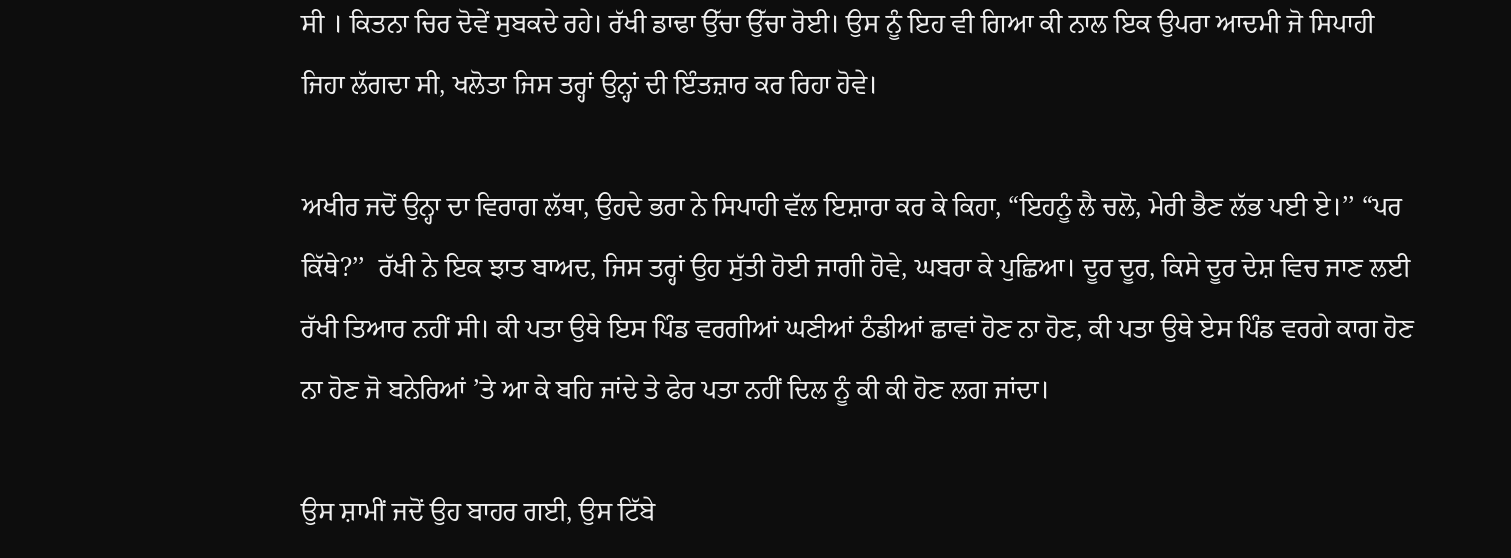ਸੀ । ਕਿਤਨਾ ਚਿਰ ਦੋਵੇਂ ਸੁਬਕਦੇ ਰਹੇ। ਰੱਖੀ ਡਾਢਾ ਉੱਚਾ ਉੱਚਾ ਰੋਈ। ਉਸ ਨੂੰ ਇਹ ਵੀ ਗਿਆ ਕੀ ਨਾਲ ਇਕ ਉਪਰਾ ਆਦਮੀ ਜੋ ਸਿਪਾਹੀ ਜਿਹਾ ਲੱਗਦਾ ਸੀ, ਖਲੋਤਾ ਜਿਸ ਤਰ੍ਹਾਂ ਉਨ੍ਹਾਂ ਦੀ ਇੰਤਜ਼ਾਰ ਕਰ ਰਿਹਾ ਹੋਵੇ।

ਅਖੀਰ ਜਦੋਂ ਉਨ੍ਹਾ ਦਾ ਵਿਰਾਗ ਲੱਥਾ, ਉਹਦੇ ਭਰਾ ਨੇ ਸਿਪਾਹੀ ਵੱਲ ਇਸ਼ਾਰਾ ਕਰ ਕੇ ਕਿਹਾ, “ਇਹਨੂੰ ਲੈ ਚਲੋ, ਮੇਰੀ ਭੈਣ ਲੱਭ ਪਈ ਏ।’’ “ਪਰ ਕਿੱਥੇ?’’  ਰੱਖੀ ਨੇ ਇਕ ਝਾਤ ਬਾਅਦ, ਜਿਸ ਤਰ੍ਹਾਂ ਉਹ ਸੁੱਤੀ ਹੋਈ ਜਾਗੀ ਹੋਵੇ, ਘਬਰਾ ਕੇ ਪੁਛਿਆ। ਦੂਰ ਦੂਰ, ਕਿਸੇ ਦੂਰ ਦੇਸ਼ ਵਿਚ ਜਾਣ ਲਈ ਰੱਖੀ ਤਿਆਰ ਨਹੀਂ ਸੀ। ਕੀ ਪਤਾ ਉਥੇ ਇਸ ਪਿੰਡ ਵਰਗੀਆਂ ਘਣੀਆਂ ਠੰਡੀਆਂ ਛਾਵਾਂ ਹੋਣ ਨਾ ਹੋਣ, ਕੀ ਪਤਾ ਉਥੇ ਏਸ ਪਿੰਡ ਵਰਗੇ ਕਾਗ ਹੋਣ ਨਾ ਹੋਣ ਜੋ ਬਨੇਰਿਆਂ ’ਤੇ ਆ ਕੇ ਬਹਿ ਜਾਂਦੇ ਤੇ ਫੇਰ ਪਤਾ ਨਹੀਂ ਦਿਲ ਨੂੰ ਕੀ ਕੀ ਹੋਣ ਲਗ ਜਾਂਦਾ।

ਉਸ ਸ਼ਾਮੀਂ ਜਦੋਂ ਉਹ ਬਾਹਰ ਗਈ, ਉਸ ਟਿੱਬੇ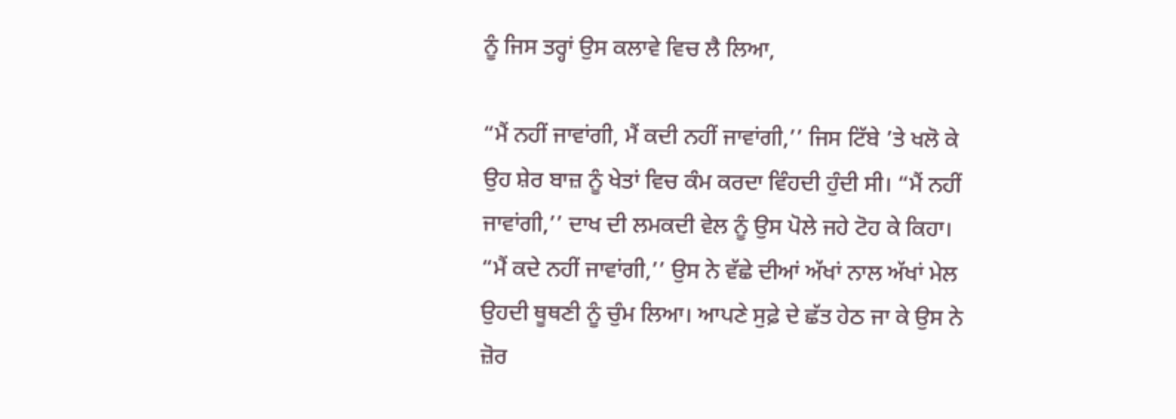ਨੂੰ ਜਿਸ ਤਰ੍ਹਾਂ ਉਸ ਕਲਾਵੇ ਵਿਚ ਲੈ ਲਿਆ,

“ਮੈਂ ਨਹੀਂ ਜਾਵਾਂਗੀ, ਮੈਂ ਕਦੀ ਨਹੀਂ ਜਾਵਾਂਗੀ,’’ ਜਿਸ ਟਿੱਬੇ ’ਤੇ ਖਲੋ ਕੇ ਉਹ ਸ਼ੇਰ ਬਾਜ਼ ਨੂੰ ਖੇਤਾਂ ਵਿਚ ਕੰਮ ਕਰਦਾ ਵਿੰਹਦੀ ਹੁੰਦੀ ਸੀ। “ਮੈਂ ਨਹੀਂ ਜਾਵਾਂਗੀ,’’ ਦਾਖ ਦੀ ਲਮਕਦੀ ਵੇਲ ਨੂੰ ਉਸ ਪੋਲੇ ਜਹੇ ਟੋਹ ਕੇ ਕਿਹਾ। “ਮੈਂ ਕਦੇ ਨਹੀਂ ਜਾਵਾਂਗੀ,’’ ਉਸ ਨੇ ਵੱਛੇ ਦੀਆਂ ਅੱਖਾਂ ਨਾਲ ਅੱਖਾਂ ਮੇਲ ਉਹਦੀ ਥੂਥਣੀ ਨੂੰ ਚੁੰਮ ਲਿਆ। ਆਪਣੇ ਸੁਫ਼ੇ ਦੇ ਛੱਤ ਹੇਠ ਜਾ ਕੇ ਉਸ ਨੇ ਜ਼ੋਰ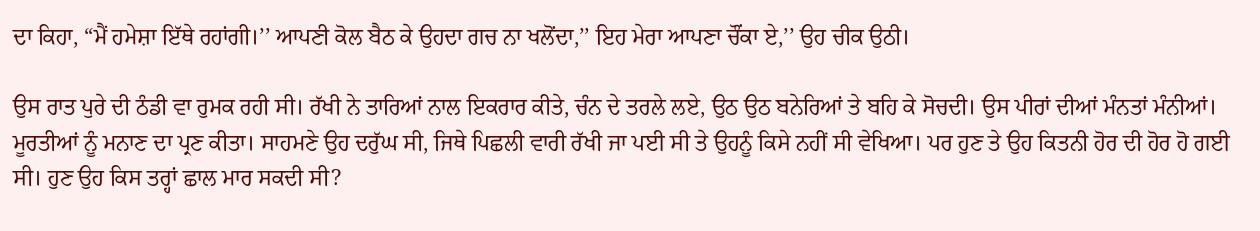ਦਾ ਕਿਹਾ, “ਮੈਂ ਹਮੇਸ਼ਾ ਇੱਥੇ ਰਹਾਂਗੀ।’’ ਆਪਣੀ ਕੋਲ ਬੈਠ ਕੇ ਉਹਦਾ ਗਚ ਨਾ ਖਲੋਂਦਾ,’’ ਇਹ ਮੇਰਾ ਆਪਣਾ ਚੌਂਕਾ ਏ,’’ ਉਹ ਚੀਕ ਉਠੀ।

ਉਸ ਰਾਤ ਪੁਰੇ ਦੀ ਠੰਡੀ ਵਾ ਰੁਮਕ ਰਹੀ ਸੀ। ਰੱਖੀ ਨੇ ਤਾਰਿਆਂ ਨਾਲ ਇਕਰਾਰ ਕੀਤੇ, ਚੰਨ ਦੇ ਤਰਲੇ ਲਏ, ਉਠ ਉਠ ਬਨੇਰਿਆਂ ਤੇ ਬਹਿ ਕੇ ਸੋਚਦੀ। ਉਸ ਪੀਰਾਂ ਦੀਆਂ ਮੰਨਤਾਂ ਮੰਨੀਆਂ। ਮੂਰਤੀਆਂ ਨੂੰ ਮਨਾਣ ਦਾ ਪ੍ਰਣ ਕੀਤਾ। ਸਾਹਮਣੇ ਉਹ ਦਰੁੱਘ ਸੀ, ਜਿਥੇ ਪਿਛਲੀ ਵਾਰੀ ਰੱਖੀ ਜਾ ਪਈ ਸੀ ਤੇ ਉਹਨੂੰ ਕਿਸੇ ਨਹੀਂ ਸੀ ਵੇਖਿਆ। ਪਰ ਹੁਣ ਤੇ ਉਹ ਕਿਤਨੀ ਹੋਰ ਦੀ ਹੋਰ ਹੋ ਗਈ ਸੀ। ਹੁਣ ਉਹ ਕਿਸ ਤਰ੍ਹਾਂ ਛਾਲ ਮਾਰ ਸਕਦੀ ਸੀ?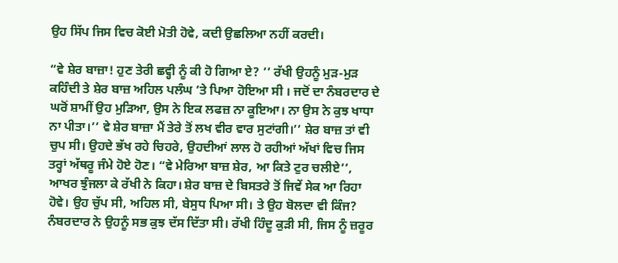ਉਹ ਸਿੱਪ ਜਿਸ ਵਿਚ ਕੋਈ ਮੋਤੀ ਹੋਵੇ, ਕਦੀ ਉਛਲਿਆ ਨਹੀਂ ਕਰਦੀ।

“ਵੇ ਸ਼ੇਰ ਬਾਜ਼ਾ! ਹੁਣ ਤੇਰੀ ਛਵ੍ਹੀ ਨੂੰ ਕੀ ਹੋ ਗਿਆ ਏ? ’’ ਰੱਖੀ ਉਹਨੂੰ ਮੁੜ-ਮੁੜ ਕਹਿੰਦੀ ਤੇ ਸ਼ੇਰ ਬਾਜ਼ ਅਹਿਲ ਪਲੰਘ ’ਤੇ ਪਿਆ ਹੋਇਆ ਸੀ । ਜਦੋਂ ਦਾ ਨੰਬਰਦਾਰ ਦੇ ਘਰੋਂ ਸ਼ਾਮੀਂ ਉਹ ਮੁੜਿਆ, ਉਸ ਨੇ ਇਕ ਲਫਜ਼ ਨਾ ਕੂਇਆ। ਨਾ ਉਸ ਨੇ ਕੁਝ ਖਾਧਾ ਨਾ ਪੀਤਾ।’’ ਵੇ ਸ਼ੇਰ ਬਾਜ਼ਾ ਮੈਂ ਤੇਰੇ ਤੋਂ ਲਖ ਵੀਰ ਵਾਰ ਸੁਟਾਂਗੀ।’’ ਸ਼ੇਰ ਬਾਜ਼ ਤਾਂ ਵੀ ਚੁਪ ਸੀ। ਉਹਦੇ ਭੱਖ ਰਹੇ ਚਿਹਰੇ, ਉਹਦੀਆਂ ਲਾਲ ਹੋ ਰਹੀਆਂ ਅੱਖਾਂ ਵਿਚ ਜਿਸ ਤਰ੍ਹਾਂ ਅੱਥਰੂ ਜੰਮੇ ਹੋਏ ਹੋਣ। “ਵੇ ਮੇਰਿਆ ਬਾਜ਼ ਸ਼ੇਰ, ਆ ਕਿਤੇ ਟੁਰ ਚਲੀਏ’’, ਆਖਰ ਝੁੰਜਲਾ ਕੇ ਰੱਖੀ ਨੇ ਕਿਹਾ। ਸ਼ੇਰ ਬਾਜ਼ ਦੇ ਬਿਸਤਰੇ ਤੋਂ ਜਿਵੇਂ ਸੇਕ ਆ ਰਿਹਾ ਹੋਵੇ। ਉਹ ਚੁੱਪ ਸੀ, ਅਹਿਲ ਸੀ, ਬੇਸੁਧ ਪਿਆ ਸੀ। ਤੇ ਉਹ ਬੋਲਦਾ ਵੀ ਕਿੰਜ? ਨੰਬਰਦਾਰ ਨੇ ਉਹਨੂੰ ਸਭ ਕੁਝ ਦੱਸ ਦਿੱਤਾ ਸੀ। ਰੱਖੀ ਹਿੰਦੂ ਕੁੜੀ ਸੀ, ਜਿਸ ਨੂੰ ਜ਼ਰੂਰ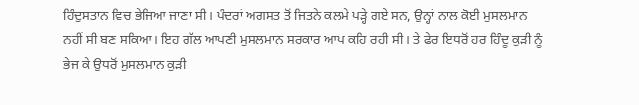ਹਿੰਦੁਸਤਾਨ ਵਿਚ ਭੇਜਿਆ ਜਾਣਾ ਸੀ। ਪੰਦਰਾਂ ਅਗਸਤ ਤੋਂ ਜਿਤਨੇ ਕਲਮੇ ਪੜ੍ਹੇ ਗਏ ਸਨ, ਉਨ੍ਹਾਂ ਨਾਲ ਕੋਈ ਮੁਸਲਮਾਨ ਨਹੀਂ ਸੀ ਬਣ ਸਕਿਆ। ਇਹ ਗੱਲ ਆਪਣੀ ਮੁਸਲਮਾਨ ਸਰਕਾਰ ਆਪ ਕਹਿ ਰਹੀ ਸੀ। ਤੇ ਫੇਰ ਇਧਰੋਂ ਹਰ ਹਿੰਦੂ ਕੁੜੀ ਨੂੰ ਭੇਜ ਕੇ ਉਧਰੋਂ ਮੁਸਲਮਾਨ ਕੁੜੀ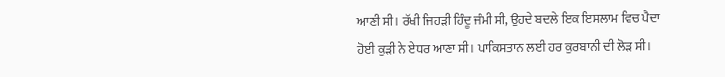ਆਣੀ ਸੀ। ਰੱਖੀ ਜਿਹੜੀ ਹਿੰਦੂ ਜੰਮੀ ਸੀ, ਉਹਦੇ ਬਦਲੇ ਇਕ ਇਸਲਾਮ ਵਿਚ ਪੈਦਾ ਹੋਈ ਕੁੜੀ ਨੇ ਏਧਰ ਆਣਾ ਸੀ। ਪਾਕਿਸਤਾਨ ਲਈ ਹਰ ਕੁਰਬਾਨੀ ਦੀ ਲੋੜ ਸੀ।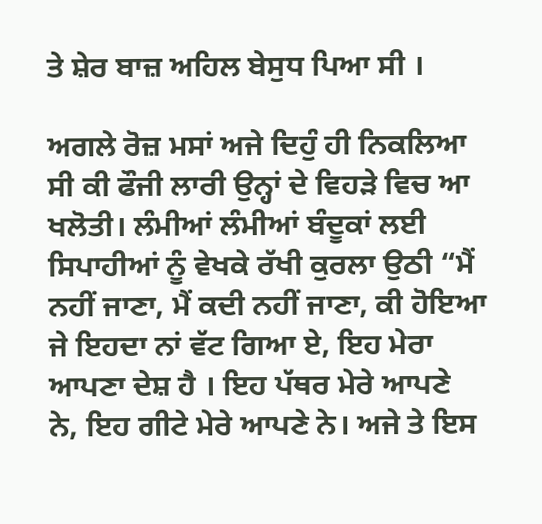ਤੇ ਸ਼ੇਰ ਬਾਜ਼ ਅਹਿਲ ਬੇਸੁਧ ਪਿਆ ਸੀ ।

ਅਗਲੇ ਰੋਜ਼ ਮਸਾਂ ਅਜੇ ਦਿਹੁੰ ਹੀ ਨਿਕਲਿਆ ਸੀ ਕੀ ਫੌਜੀ ਲਾਰੀ ਉਨ੍ਹਾਂ ਦੇ ਵਿਹੜੇ ਵਿਚ ਆ ਖਲੋਤੀ। ਲੰਮੀਆਂ ਲੰਮੀਆਂ ਬੰਦੂਕਾਂ ਲਈ ਸਿਪਾਹੀਆਂ ਨੂੰ ਵੇਖਕੇ ਰੱਖੀ ਕੁਰਲਾ ਉਠੀ “ਮੈਂ ਨਹੀਂ ਜਾਣਾ, ਮੈਂ ਕਦੀ ਨਹੀਂ ਜਾਣਾ, ਕੀ ਹੋਇਆ ਜੇ ਇਹਦਾ ਨਾਂ ਵੱਟ ਗਿਆ ਏ, ਇਹ ਮੇਰਾ ਆਪਣਾ ਦੇਸ਼ ਹੈ । ਇਹ ਪੱਥਰ ਮੇਰੇ ਆਪਣੇ ਨੇ, ਇਹ ਗੀਟੇ ਮੇਰੇ ਆਪਣੇ ਨੇ। ਅਜੇ ਤੇ ਇਸ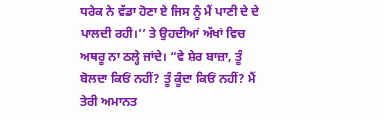ਧਰੇਕ ਨੇ ਵੱਡਾ ਹੋਣਾ ਏ ਜਿਸ ਨੂੰ ਮੈਂ ਪਾਣੀ ਦੇ ਦੇ ਪਾਲਦੀ ਰਹੀ।’’ ਤੇ ਉਹਦੀਆਂ ਅੱਖਾਂ ਵਿਚ ਅਥਰੂ ਨਾ ਠਲ੍ਹੇ ਜਾਂਦੇ। “ਵੇ ਸ਼ੇਰ ਬਾਜ਼ਾ, ਤੂੰ ਬੋਲਦਾ ਕਿਓਂ ਨਹੀਂ? ਤੂੰ ਕੂੰਦਾ ਕਿਓਂ ਨਹੀਂ? ਮੈਂ ਤੇਰੀ ਅਮਾਨਤ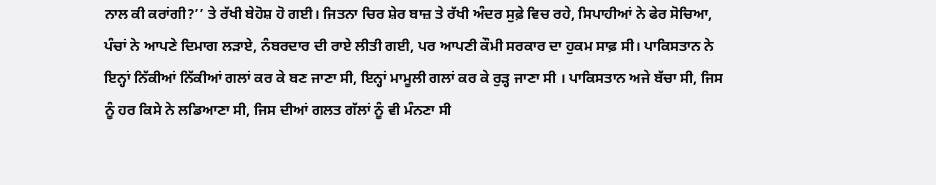ਨਾਲ ਕੀ ਕਰਾਂਗੀ?’’ ਤੇ ਰੱਖੀ ਬੇਹੋਸ਼ ਹੋ ਗਈ। ਜਿਤਨਾ ਚਿਰ ਸ਼ੇਰ ਬਾਜ਼ ਤੇ ਰੱਖੀ ਅੰਦਰ ਸੁਫ਼ੇ ਵਿਚ ਰਹੇ, ਸਿਪਾਹੀਆਂ ਨੇ ਫੇਰ ਸੋਚਿਆ, ਪੰਚਾਂ ਨੇ ਆਪਣੇ ਦਿਮਾਗ ਲੜਾਏ, ਨੰਬਰਦਾਰ ਦੀ ਰਾਏ ਲੀਤੀ ਗਈ, ਪਰ ਆਪਣੀ ਕੌਮੀ ਸਰਕਾਰ ਦਾ ਹੁਕਮ ਸਾਫ਼ ਸੀ। ਪਾਕਿਸਤਾਨ ਨੇ ਇਨ੍ਹਾਂ ਨਿੱਕੀਆਂ ਨਿੱਕੀਆਂ ਗਲਾਂ ਕਰ ਕੇ ਬਣ ਜਾਣਾ ਸੀ, ਇਨ੍ਹਾਂ ਮਾਮੂਲੀ ਗਲਾਂ ਕਰ ਕੇ ਰੁੜ੍ਹ ਜਾਣਾ ਸੀ । ਪਾਕਿਸਤਾਨ ਅਜੇ ਬੱਚਾ ਸੀ, ਜਿਸ ਨੂੰ ਹਰ ਕਿਸੇ ਨੇ ਲਡਿਆਣਾ ਸੀ, ਜਿਸ ਦੀਆਂ ਗਲਤ ਗੱਲਾਂ ਨੂੰ ਵੀ ਮੰਨਣਾ ਸੀ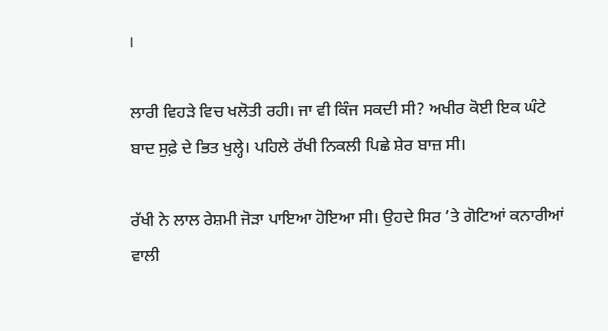।

ਲਾਰੀ ਵਿਹੜੇ ਵਿਚ ਖਲੋਤੀ ਰਹੀ। ਜਾ ਵੀ ਕਿੰਜ ਸਕਦੀ ਸੀ? ਅਖੀਰ ਕੋਈ ਇਕ ਘੰਟੇ ਬਾਦ ਸੁਫ਼ੇ ਦੇ ਭਿਤ ਖੁਲ੍ਹੇ। ਪਹਿਲੇ ਰੱਖੀ ਨਿਕਲੀ ਪਿਛੇ ਸ਼ੇਰ ਬਾਜ਼ ਸੀ।

ਰੱਖੀ ਨੇ ਲਾਲ ਰੇਸ਼ਮੀ ਜੋੜਾ ਪਾਇਆ ਹੋਇਆ ਸੀ। ਉਹਦੇ ਸਿਰ ’ਤੇ ਗੋਟਿਆਂ ਕਨਾਰੀਆਂ ਵਾਲੀ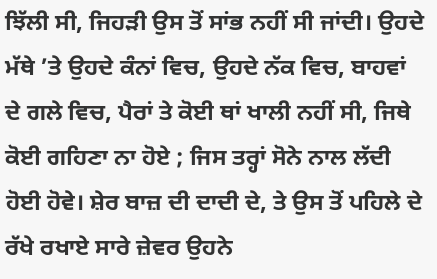ਝਿੱਲੀ ਸੀ, ਜਿਹੜੀ ਉਸ ਤੋਂ ਸਾਂਭ ਨਹੀਂ ਸੀ ਜਾਂਦੀ। ਉਹਦੇ ਮੱਥੇ ’ਤੇ ਉਹਦੇ ਕੰਨਾਂ ਵਿਚ, ਉਹਦੇ ਨੱਕ ਵਿਚ, ਬਾਹਵਾਂ ਦੇ ਗਲੇ ਵਿਚ, ਪੈਰਾਂ ਤੇ ਕੋਈ ਥਾਂ ਖਾਲੀ ਨਹੀਂ ਸੀ, ਜਿਥੇ ਕੋਈ ਗਹਿਣਾ ਨਾ ਹੋਏ ; ਜਿਸ ਤਰ੍ਹਾਂ ਸੋਨੇ ਨਾਲ ਲੱਦੀ ਹੋਈ ਹੋਵੇ। ਸ਼ੇਰ ਬਾਜ਼ ਦੀ ਦਾਦੀ ਦੇ, ਤੇ ਉਸ ਤੋਂ ਪਹਿਲੇ ਦੇ ਰੱਖੇ ਰਖਾਏ ਸਾਰੇ ਜ਼ੇਵਰ ਉਹਨੇ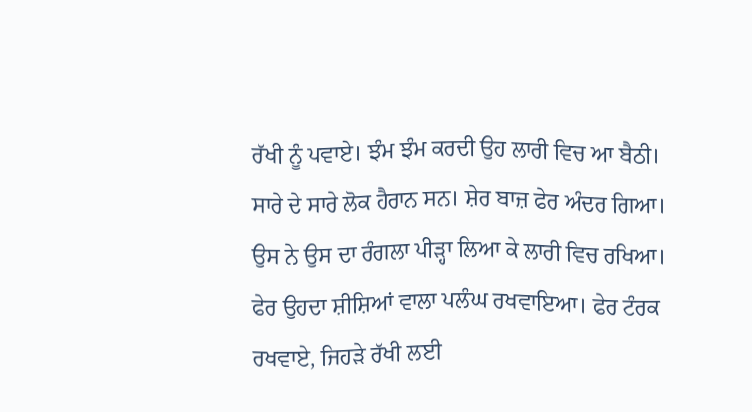ਰੱਖੀ ਨੂੰ ਪਵਾਏ। ਝੰਮ ਝੰਮ ਕਰਦੀ ਉਹ ਲਾਰੀ ਵਿਚ ਆ ਬੈਠੀ। ਸਾਰੇ ਦੇ ਸਾਰੇ ਲੋਕ ਹੈਰਾਨ ਸਨ। ਸ਼ੇਰ ਬਾਜ਼ ਫੇਰ ਅੰਦਰ ਗਿਆ। ਉਸ ਨੇ ਉਸ ਦਾ ਰੰਗਲਾ ਪੀੜ੍ਹਾ ਲਿਆ ਕੇ ਲਾਰੀ ਵਿਚ ਰਖਿਆ। ਫੇਰ ਉਹਦਾ ਸ਼ੀਸ਼ਿਆਂ ਵਾਲਾ ਪਲੰਘ ਰਖਵਾਇਆ। ਫੇਰ ਟੰਰਕ ਰਖਵਾਏ, ਜਿਹੜੇ ਰੱਖੀ ਲਈ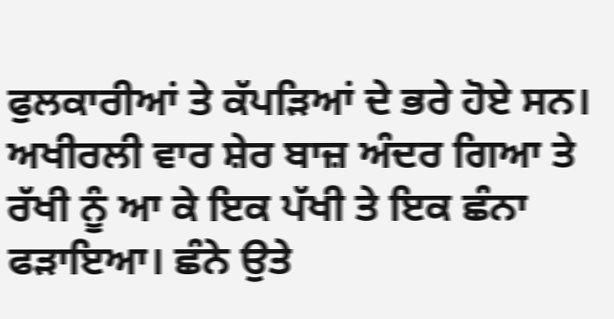ਫੁਲਕਾਰੀਆਂ ਤੇ ਕੱਪੜਿਆਂ ਦੇ ਭਰੇ ਹੋਏ ਸਨ। ਅਖੀਰਲੀ ਵਾਰ ਸ਼ੇਰ ਬਾਜ਼ ਅੰਦਰ ਗਿਆ ਤੇ ਰੱਖੀ ਨੂੰ ਆ ਕੇ ਇਕ ਪੱਖੀ ਤੇ ਇਕ ਛੰਨਾ ਫੜਾਇਆ। ਛੰਨੇ ਉਤੇ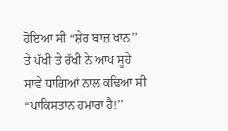ਹੋਇਆ ਸੀ “ਸ਼ੇਰ ਬਾਜ਼ ਖਾਨ’’ ਤੇ ਪੱਖੀ ਤੇ ਰੱਖੀ ਨੇ ਆਪ ਸੂਹੇ ਸਾਵੇ ਧਾਗਿਆਂ ਨਾਲ ਕਢਿਆ ਸੀ “ਪਾਕਿਸਤਾਨ ਹਮਾਰਾ ਹੈ!’’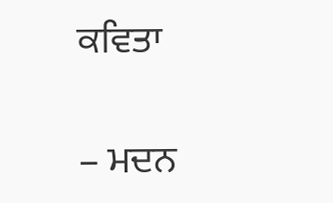ਕਵਿਤਾ

– ਮਦਨ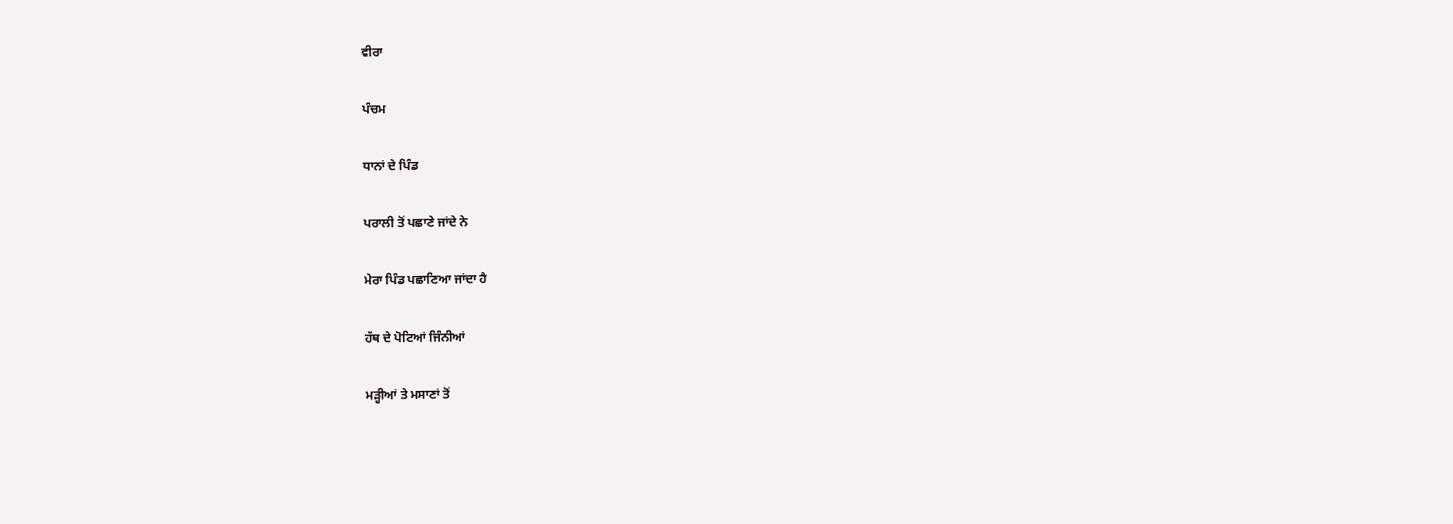ਵੀਰਾ

ਪੰਚਮ

ਧਾਨਾਂ ਦੇ ਪਿੰਡ

ਪਰਾਲੀ ਤੋਂ ਪਛਾਣੇ ਜਾਂਦੇ ਨੇ

ਮੇਰਾ ਪਿੰਡ ਪਛਾਣਿਆ ਜਾਂਦਾ ਹੈ

ਹੱਥ ਦੇ ਪੋਟਿਆਂ ਜਿੰਨੀਆਂ

ਮੜ੍ਹੀਆਂ ਤੇ ਮਸਾਣਾਂ ਤੋਂ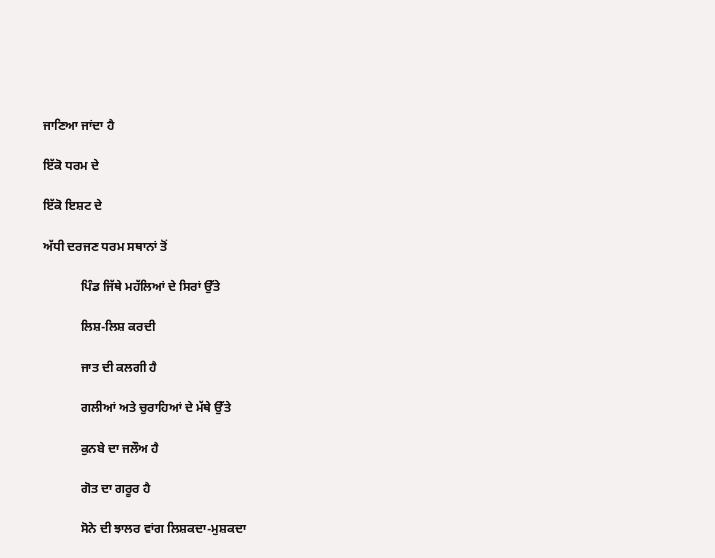ਜਾਣਿਆ ਜਾਂਦਾ ਹੈ

ਇੱਕੋ ਧਰਮ ਦੇ

ਇੱਕੋ ਇਸ਼ਟ ਦੇ

ਅੱਧੀ ਦਰਜਣ ਧਰਮ ਸਥਾਨਾਂ ਤੋਂ

            ਪਿੰਡ ਜਿੱਥੇ ਮਹੱਲਿਆਂ ਦੇ ਸਿਰਾਂ ਉੱਤੇ

            ਲਿਸ਼-ਲਿਸ਼ ਕਰਦੀ

            ਜਾਤ ਦੀ ਕਲਗੀ ਹੈ

            ਗਲੀਆਂ ਅਤੇ ਚੁਰਾਹਿਆਂ ਦੇ ਮੱਥੇ ਉੱਤੇ

            ਕੁਨਬੇ ਦਾ ਜਲੌਅ ਹੈ

            ਗੋਤ ਦਾ ਗਰੂਰ ਹੈ

            ਸੋਨੇ ਦੀ ਝਾਲਰ ਵਾਂਗ ਲਿਸ਼ਕਦਾ-ਮੁਸ਼ਕਦਾ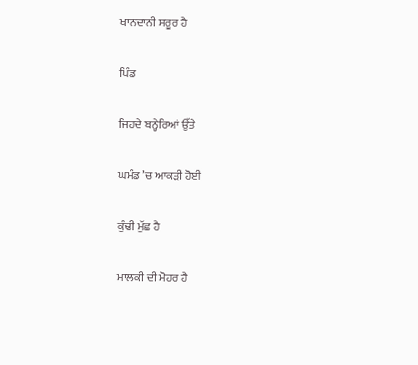ਖਾਨਦਾਨੀ ਸਰੂਰ ਹੈ

ਪਿੰਡ

ਜਿਹਦੇ ਬਨ੍ਹੇਰਿਆਂ ਉੱਤੇ

ਘਮੰਡ ’ਚ ਆਕੜੀ ਹੋਈ

ਕੁੰਢੀ ਮੁੱਛ ਹੈ

ਮਾਲਕੀ ਦੀ ਮੋਹਰ ਹੈ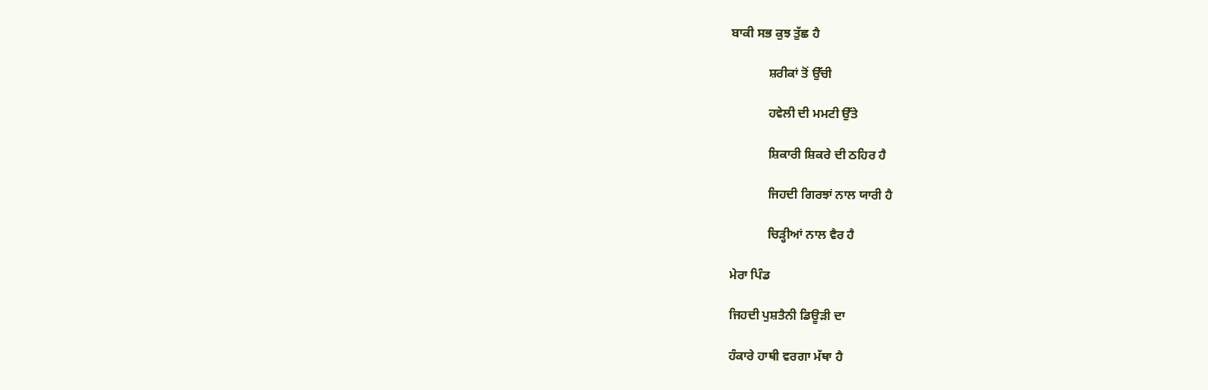ਬਾਕੀ ਸਭ ਕੁਝ ਤੁੱਛ ਹੈ

            ਸ਼ਰੀਕਾਂ ਤੋਂ ਉੱਚੀ

            ਹਵੇਲੀ ਦੀ ਮਮਟੀ ਉੱਤੇ

            ਸ਼ਿਕਾਰੀ ਸ਼ਿਕਰੇ ਦੀ ਠਹਿਰ ਹੈ

            ਜਿਹਦੀ ਗਿਰਝਾਂ ਨਾਲ ਯਾਰੀ ਹੈ

            ਚਿੜ੍ਹੀਆਂ ਨਾਲ ਵੈਰ ਹੈ

ਮੇਰਾ ਪਿੰਡ

ਜਿਹਦੀ ਪੁਸ਼ਤੈਨੀ ਡਿਊੜੀ ਦਾ

ਹੰਕਾਰੇ ਹਾਥੀ ਵਰਗਾ ਮੱਥਾ ਹੈ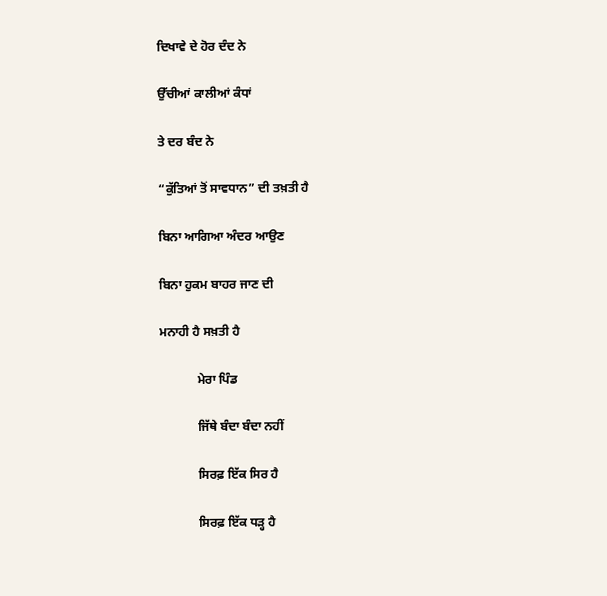ਦਿਖਾਵੇ ਦੇ ਹੋਰ ਦੰਦ ਨੇ

ਉੱਚੀਆਂ ਕਾਲੀਆਂ ਕੰਧਾਂ

ਤੇ ਦਰ ਬੰਦ ਨੇ

“ਕੁੱਤਿਆਂ ਤੋਂ ਸਾਵਧਾਨ” ਦੀ ਤਖ਼ਤੀ ਹੈ

ਬਿਨਾ ਆਗਿਆ ਅੰਦਰ ਆਉਣ

ਬਿਨਾ ਹੁਕਮ ਬਾਹਰ ਜਾਣ ਦੀ

ਮਨਾਹੀ ਹੈ ਸਖ਼ਤੀ ਹੈ

            ਮੇਰਾ ਪਿੰਡ

            ਜਿੱਥੇ ਬੰਦਾ ਬੰਦਾ ਨਹੀਂ

            ਸਿਰਫ਼ ਇੱਕ ਸਿਰ ਹੈ

            ਸਿਰਫ਼ ਇੱਕ ਧੜ੍ਹ ਹੈ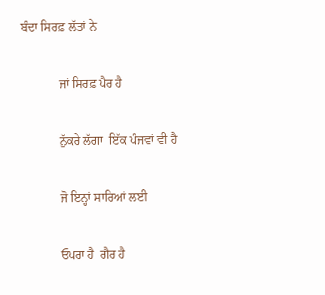ਬੰਦਾ ਸਿਰਫ਼ ਲੱਤਾਂ ਨੇ

            ਜਾਂ ਸਿਰਫ਼ ਪੈਰ ਹੈ

            ਨੁੱਕਰੇ ਲੱਗਾ  ਇੱਕ ਪੰਜਵਾਂ ਵੀ ਹੈ

            ਜੋ ਇਨ੍ਹਾਂ ਸਾਰਿਆਂ ਲਈ

            ਓਪਰਾ ਹੈ  ਗੈਰ ਹੈ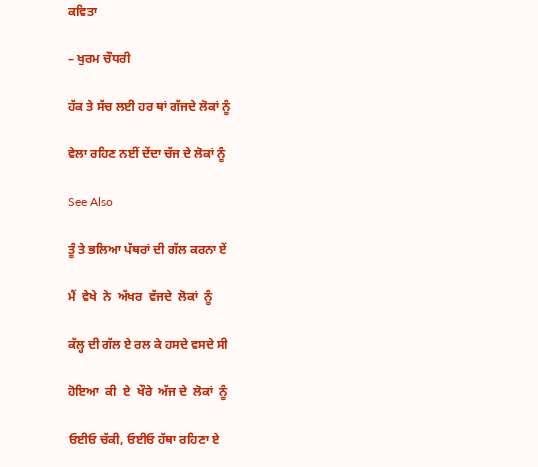ਕਵਿਤਾ

– ਖੁਰਮ ਚੌਧਰੀ

ਹੱਕ ਤੇ ਸੱਚ ਲਈ ਹਰ ਥਾਂ ਗੱਜਦੇ ਲੋਕਾਂ ਨੂੰ

ਵੇਲਾ ਰਹਿਣ ਨਈਂ ਦੇਂਦਾ ਚੱਜ ਦੇ ਲੋਕਾਂ ਨੂੰ

See Also

ਤੂੰ ਤੇ ਭਲਿਆ ਪੱਥਰਾਂ ਦੀ ਗੱਲ ਕਰਨਾ ਏਂ

ਮੈਂ  ਵੇਖੇ  ਨੇ  ਅੱਖਰ  ਵੱਜਦੇ  ਲੋਕਾਂ  ਨੂੰ

ਕੱਲ੍ਹ ਦੀ ਗੱਲ ਏ ਰਲ ਕੇ ਹਸਦੇ ਵਸਦੇ ਸੀ

ਹੋਇਆ  ਕੀ  ਏ  ਖੌਰੇ  ਅੱਜ ਦੇ  ਲੋਕਾਂ  ਨੂੰ

ਓਈਓ ਚੱਕੀ, ਓਈਓ ਹੱਥਾ ਰਹਿਣਾ ਏ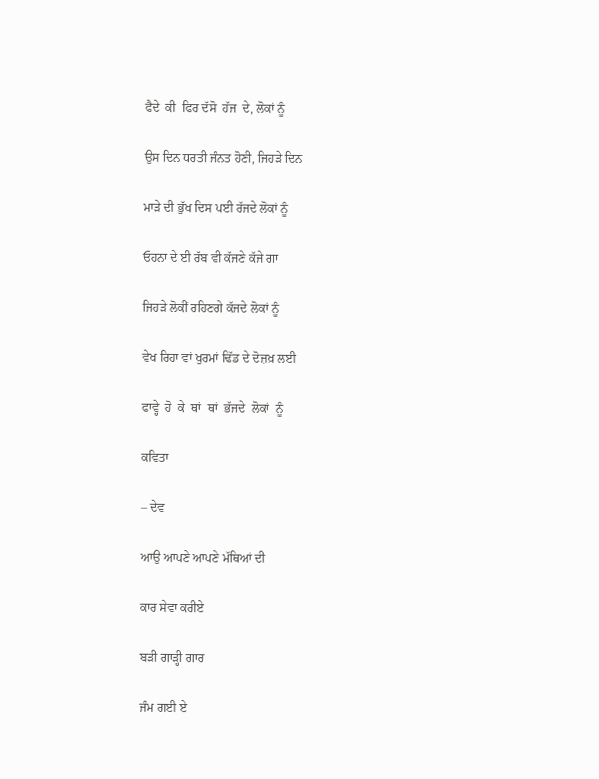ਫੈਦੇ  ਕੀ  ਫਿਰ ਦੱਸੋ  ਹੱਜ  ਦੇ, ਲੋਕਾਂ ਨੂੰ

ਉਸ ਦਿਨ ਧਰਤੀ ਜੰਨਤ ਹੋਣੀ, ਜਿਹੜੇ ਦਿਨ

ਮਾੜੇ ਦੀ ਭੁੱਖ ਦਿਸ ਪਈ ਰੱਜਦੇ ਲੋਕਾਂ ਨੂੰ

ਓਹਨਾ ਦੇ ਈ ਰੱਬ ਵੀ ਕੱਜਣੇ ਕੱਜੇ ਗਾ

ਜਿਹੜੇ ਲੋਕੀਂ ਰਹਿਣਗੇ ਕੱਜਦੇ ਲੋਕਾਂ ਨੂੰ

ਵੇਖ ਰਿਹਾ ਵਾਂ ਖੁਰਮਾਂ ਢਿੱਡ ਦੇ ਦੋਜ਼ਖ਼ ਲਈ

ਫਾਵ੍ਹੇ  ਹੋ  ਕੇ  ਥਾਂ  ਥਾਂ  ਭੱਜਦੇ  ਲੋਕਾਂ  ਨੂੰ

ਕਵਿਤਾ

– ਦੇਵ

ਆਉ ਆਪਣੇ ਆਪਣੇ ਮੱਥਿਆਂ ਦੀ

ਕਾਰ ਸੇਵਾ ਕਰੀਏ

ਬੜੀ ਗਾੜ੍ਹੀ ਗਾਰ

ਜੰਮ ਗਈ ਏ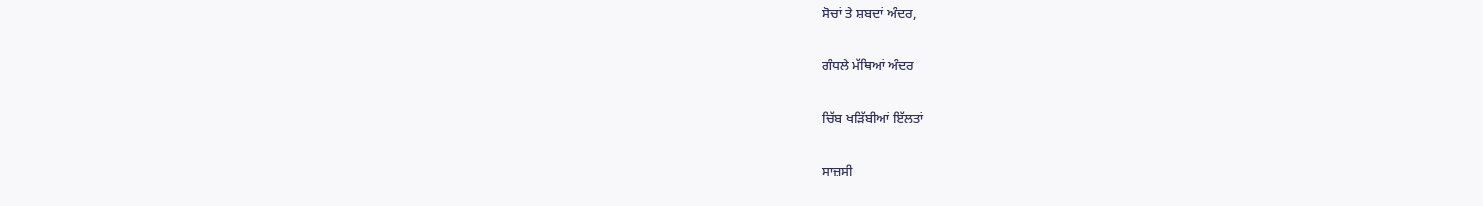ਸੋਚਾਂ ਤੇ ਸ਼ਬਦਾਂ ਅੰਦਰ,

ਗੰਧਲੇ ਮੱਥਿਆਂ ਅੰਦਰ

ਚਿੱਬ ਖੜਿੱਬੀਆਂ ਇੱਲਤਾਂ

ਸਾਜ਼ਸੀ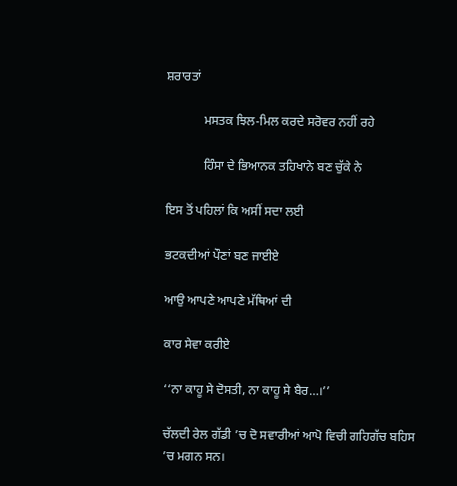ਸ਼ਰਾਰਤਾਂ

            ਮਸਤਕ ਝਿਲ-ਮਿਲ ਕਰਦੇ ਸਰੋਵਰ ਨਹੀਂ ਰਹੇ

            ਹਿੰਸਾ ਦੇ ਭਿਆਨਕ ਤਹਿਖਾਨੇ ਬਣ ਚੁੱਕੇ ਨੇ

ਇਸ ਤੋਂ ਪਹਿਲਾਂ ਕਿ ਅਸੀਂ ਸਦਾ ਲਈ

ਭਟਕਦੀਆਂ ਪੌਣਾਂ ਬਣ ਜਾਈਏ

ਆਉ ਆਪਣੇ ਆਪਣੇ ਮੱਥਿਆਂ ਦੀ

ਕਾਰ ਸੇਵਾ ਕਰੀਏ

‘‘ਨਾ ਕਾਹੂ ਸੇ ਦੋਸਤੀ, ਨਾ ਕਾਹੂ ਸੇ ਬੈਰ…।’’

ਚੱਲਦੀ ਰੇਲ ਗੱਡੀ ’ਚ ਦੋ ਸਵਾਰੀਆਂ ਆਪੋ ਵਿਚੀ ਗਹਿਗੱਚ ਬਹਿਸ ’ਚ ਮਗਨ ਸਨ।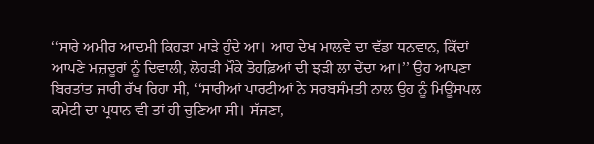‘‘ਸਾਰੇ ਅਮੀਰ ਆਦਮੀ ਕਿਹੜਾ ਮਾੜੇ ਹੁੰਦੇ ਆ। ਆਹ ਦੇਖ ਮਾਲਵੇ ਦਾ ਵੱਡਾ ਧਨਵਾਨ, ਕਿੱਦਾਂ ਆਪਣੇ ਮਜ਼ਦੂਰਾਂ ਨੂੰ ਦਿਵਾਲੀ, ਲੋਹੜੀ ਮੌਕੇ ਤੋਹਫ਼ਿਆਂ ਦੀ ਝੜੀ ਲਾ ਦੇਂਦਾ ਆ।’’ ਉਹ ਆਪਣਾ ਬਿਰਤਾਂਤ ਜਾਰੀ ਰੱਖ ਰਿਹਾ ਸੀ, ‘‘ਸਾਰੀਆਂ ਪਾਰਟੀਆਂ ਨੇ ਸਰਬਸੰਮਤੀ ਨਾਲ ਉਹ ਨੂੰ ਮਿਊਂਸਪਲ ਕਮੇਟੀ ਦਾ ਪ੍ਰਧਾਨ ਵੀ ਤਾਂ ਹੀ ਚੁਣਿਆ ਸੀ। ਸੱਜਣਾ,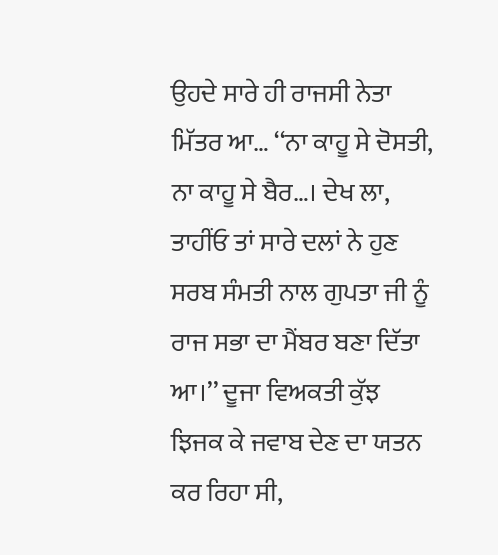ਉਹਦੇ ਸਾਰੇ ਹੀ ਰਾਜਸੀ ਨੇਤਾ ਮਿੱਤਰ ਆ… ‘‘ਨਾ ਕਾਹੂ ਸੇ ਦੋਸਤੀ, ਨਾ ਕਾਹੂ ਸੇ ਬੈਰ…। ਦੇਖ ਲਾ, ਤਾਹੀਂਓ ਤਾਂ ਸਾਰੇ ਦਲਾਂ ਨੇ ਹੁਣ ਸਰਬ ਸੰਮਤੀ ਨਾਲ ਗੁਪਤਾ ਜੀ ਨੂੰ ਰਾਜ ਸਭਾ ਦਾ ਮੈਂਬਰ ਬਣਾ ਦਿੱਤਾ ਆ।’’ ਦੂਜਾ ਵਿਅਕਤੀ ਕੁੱਝ ਝਿਜਕ ਕੇ ਜਵਾਬ ਦੇਣ ਦਾ ਯਤਨ ਕਰ ਰਿਹਾ ਸੀ,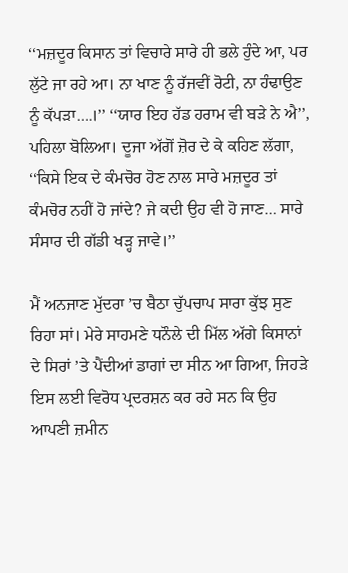‘‘ਮਜ਼ਦੂਰ ਕਿਸਾਨ ਤਾਂ ਵਿਚਾਰੇ ਸਾਰੇ ਹੀ ਭਲੇ ਹੁੰਦੇ ਆ, ਪਰ ਲੁੱਟੇ ਜਾ ਰਹੇ ਆ। ਨਾ ਖਾਣ ਨੂੰ ਰੱਜਵੀਂ ਰੋਟੀ, ਨਾ ਹੰਢਾਉਣ ਨੂੰ ਕੱਪੜਾ….।’’ ‘‘ਯਾਰ ਇਹ ਹੱਡ ਹਰਾਮ ਵੀ ਬੜੇ ਨੇ ਐ’’, ਪਹਿਲਾ ਬੋਲਿਆ। ਦੂਜਾ ਅੱਗੋਂ ਜ਼ੋਰ ਦੇ ਕੇ ਕਹਿਣ ਲੱਗਾ, ‘‘ਕਿਸੇ ਇਕ ਦੇ ਕੰਮਚੋਰ ਹੋਣ ਨਾਲ ਸਾਰੇ ਮਜ਼ਦੂਰ ਤਾਂ ਕੰਮਚੋਰ ਨਹੀਂ ਹੋ ਜਾਂਦੇ? ਜੇ ਕਦੀ ਉਹ ਵੀ ਹੋ ਜਾਣ… ਸਾਰੇ ਸੰਸਾਰ ਦੀ ਗੱਡੀ ਖੜ੍ਹ ਜਾਵੇ।’’

ਮੈਂ ਅਨਜਾਣ ਮੁੱਦਰਾ ’ਚ ਬੈਠਾ ਚੁੱਪਚਾਪ ਸਾਰਾ ਕੁੱਝ ਸੁਣ ਰਿਹਾ ਸਾਂ। ਮੇਰੇ ਸਾਹਮਣੇ ਧਨੌਲੇ ਦੀ ਮਿੱਲ ਅੱਗੇ ਕਿਸਾਨਾਂ ਦੇ ਸਿਰਾਂ ’ਤੇ ਪੈਂਦੀਆਂ ਡਾਗਾਂ ਦਾ ਸੀਨ ਆ ਗਿਆ, ਜਿਹੜੇ ਇਸ ਲਈ ਵਿਰੋਧ ਪ੍ਰਦਰਸ਼ਨ ਕਰ ਰਹੇ ਸਨ ਕਿ ਉਹ ਆਪਣੀ ਜ਼ਮੀਨ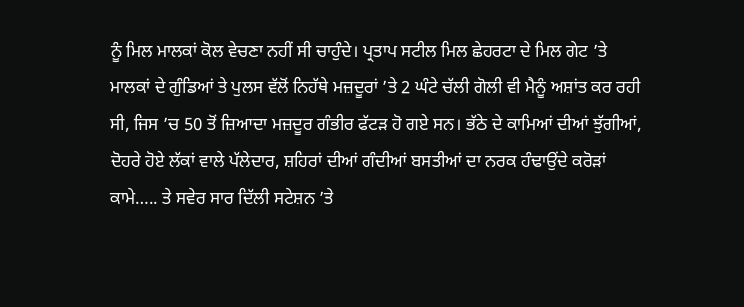ਨੂੰ ਮਿਲ ਮਾਲਕਾਂ ਕੋਲ ਵੇਚਣਾ ਨਹੀਂ ਸੀ ਚਾਹੁੰਦੇ। ਪ੍ਰਤਾਪ ਸਟੀਲ ਮਿਲ ਛੇਹਰਟਾ ਦੇ ਮਿਲ ਗੇਟ ’ਤੇ ਮਾਲਕਾਂ ਦੇ ਗੁੰਡਿਆਂ ਤੇ ਪੁਲਸ ਵੱਲੋਂ ਨਿਹੱਥੇ ਮਜ਼ਦੂਰਾਂ ’ਤੇ 2 ਘੰਟੇ ਚੱਲੀ ਗੋਲੀ ਵੀ ਮੈਨੂੰ ਅਸ਼ਾਂਤ ਕਰ ਰਹੀ ਸੀ, ਜਿਸ ’ਚ 50 ਤੋਂ ਜ਼ਿਆਦਾ ਮਜ਼ਦੂਰ ਗੰਭੀਰ ਫੱਟੜ ਹੋ ਗਏ ਸਨ। ਭੱਠੇ ਦੇ ਕਾਮਿਆਂ ਦੀਆਂ ਝੁੱਗੀਆਂ, ਦੋਹਰੇ ਹੋਏ ਲੱਕਾਂ ਵਾਲੇ ਪੱਲੇਦਾਰ, ਸ਼ਹਿਰਾਂ ਦੀਆਂ ਗੰਦੀਆਂ ਬਸਤੀਆਂ ਦਾ ਨਰਕ ਹੰਢਾਉਂਦੇ ਕਰੋੜਾਂ ਕਾਮੇ….. ਤੇ ਸਵੇਰ ਸਾਰ ਦਿੱਲੀ ਸਟੇਸ਼ਨ ’ਤੇ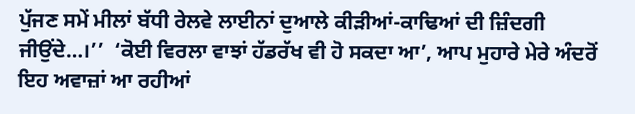ਪੁੱਜਣ ਸਮੇਂ ਮੀਲਾਂ ਬੱਧੀ ਰੇਲਵੇ ਲਾਈਨਾਂ ਦੁਆਲੇ ਕੀੜੀਆਂ-ਕਾਢਿਆਂ ਦੀ ਜ਼ਿੰਦਗੀ ਜੀਉਂਦੇ…।’’  ‘ਕੋਈ ਵਿਰਲਾ ਵਾਝਾਂ ਹੱਡਰੱਖ ਵੀ ਹੋ ਸਕਦਾ ਆ’, ਆਪ ਮੁਹਾਰੇ ਮੇਰੇ ਅੰਦਰੋਂ ਇਹ ਅਵਾਜ਼ਾਂ ਆ ਰਹੀਆਂ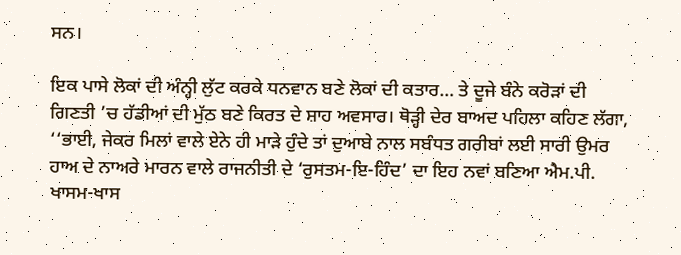ਸਨ।

ਇਕ ਪਾਸੇ ਲੋਕਾਂ ਦੀ ਅੰਨ੍ਹੀ ਲੁੱਟ ਕਰਕੇ ਧਨਵਾਨ ਬਣੇ ਲੋਕਾਂ ਦੀ ਕਤਾਰ… ਤੇ ਦੂਜੇ ਬੰਨੇ ਕਰੋੜਾਂ ਦੀ ਗਿਣਤੀ ’ਚ ਹੱਡੀਆਂ ਦੀ ਮੁੱਠ ਬਣੇ ਕਿਰਤ ਦੇ ਸ਼ਾਹ ਅਵਸਾਰ। ਥੋੜ੍ਹੀ ਦੇਰ ਬਾਅਦ ਪਹਿਲਾ ਕਹਿਣ ਲੱਗਾ, ‘‘ਭਾਈ, ਜੇਕਰ ਮਿਲਾਂ ਵਾਲੇ ਏਨੇ ਹੀ ਮਾੜੇ ਹੁੰਦੇ ਤਾਂ ਦੁਆਬੇ ਨਾਲ ਸਬੰਧਤ ਗਰੀਬਾਂ ਲਈ ਸਾਰੀ ਉਮਰ ਹਾਅ ਦੇ ਨਾਅਰੇ ਮਾਰਨ ਵਾਲੇ ਰਾਜਨੀਤੀ ਦੇ ‘ਰੁਸਤਮ-ਇ-ਹਿੰਦ’ ਦਾ ਇਹ ਨਵਾਂ ਬਣਿਆ ਐਮ.ਪੀ. ਖਾਸਮ-ਖਾਸ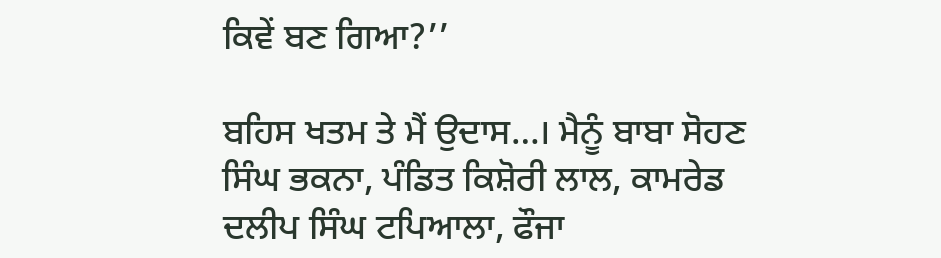ਕਿਵੇਂ ਬਣ ਗਿਆ?’’

ਬਹਿਸ ਖਤਮ ਤੇ ਮੈਂ ਉਦਾਸ…। ਮੈਨੂੰ ਬਾਬਾ ਸੋਹਣ ਸਿੰਘ ਭਕਨਾ, ਪੰਡਿਤ ਕਿਸ਼ੋਰੀ ਲਾਲ, ਕਾਮਰੇਡ ਦਲੀਪ ਸਿੰਘ ਟਪਿਆਲਾ, ਫੌਜਾ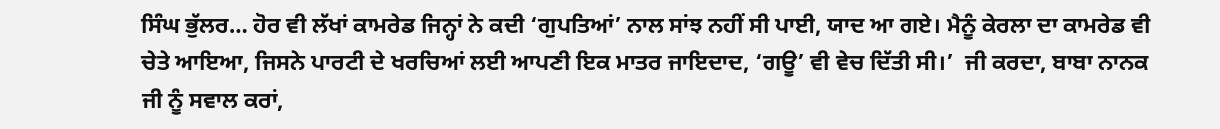ਸਿੰਘ ਭੁੱਲਰ… ਹੋਰ ਵੀ ਲੱਖਾਂ ਕਾਮਰੇਡ ਜਿਨ੍ਹਾਂ ਨੇ ਕਦੀ ‘ਗੁਪਤਿਆਂ’ ਨਾਲ ਸਾਂਝ ਨਹੀਂ ਸੀ ਪਾਈ, ਯਾਦ ਆ ਗਏ। ਮੈਨੂੰ ਕੇਰਲਾ ਦਾ ਕਾਮਰੇਡ ਵੀ ਚੇਤੇ ਆਇਆ, ਜਿਸਨੇ ਪਾਰਟੀ ਦੇ ਖਰਚਿਆਂ ਲਈ ਆਪਣੀ ਇਕ ਮਾਤਰ ਜਾਇਦਾਦ, ‘ਗਊ’ ਵੀ ਵੇਚ ਦਿੱਤੀ ਸੀ।’  ਜੀ ਕਰਦਾ, ਬਾਬਾ ਨਾਨਕ ਜੀ ਨੂੰ ਸਵਾਲ ਕਰਾਂ,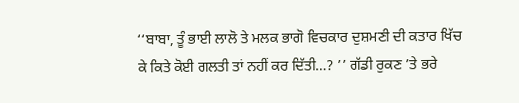‘‘ਬਾਬਾ, ਤੂੰ ਭਾਈ ਲਾਲੋ ਤੇ ਮਲਕ ਭਾਗੋ ਵਿਚਕਾਰ ਦੁਸ਼ਮਣੀ ਦੀ ਕਤਾਰ ਖਿੱਚ ਕੇ ਕਿਤੇ ਕੋਈ ਗਲਤੀ ਤਾਂ ਨਹੀਂ ਕਰ ਦਿੱਤੀ…? ’’ ਗੱਡੀ ਰੁਕਣ ’ਤੇ ਭਰੇ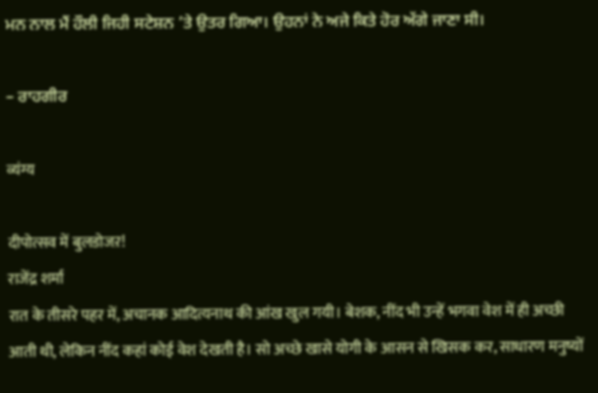ਮਨ ਨਾਲ ਮੈਂ ਹੌਲੀ ਜਿਹੀ ਸਟੇਸ਼ਨ ’ਤੇ ਉਤਰ ਗਿਆ। ਉਹਨਾਂ ਨੇ ਅਜੇ ਕਿਤੇ ਹੋਰ ਅੱਗੇ ਜਾਣਾ ਸੀ।

– ਰਾਹਗੀਰ

व्यंग्य

दीपोत्सव में बुलडोजऱ!
राजेंद्र शर्मा
रात के तीसरे पहर में, अचानक आदित्यनाथ की आंख खुल गयी। बेशक, नींद भी उन्हें भगवा वेश में ही अच्छी आती थी, लेकिन नींद कहां कोई वेश देखती है। सो अच्छे खासे योगी के आसन से खिसक कर, साधारण मनुष्यों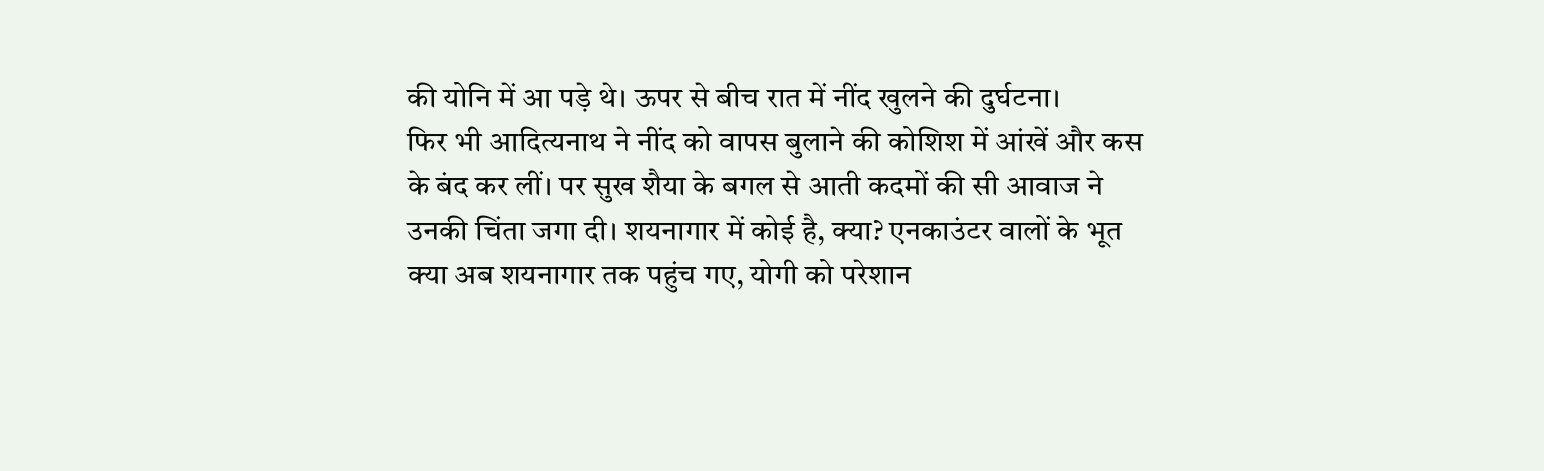की योनि में आ पड़े थे। ऊपर से बीच रात में नींद खुलने की दुर्घटना।
फिर भी आदित्यनाथ ने नींद को वापस बुलाने की कोशिश में आंखें और कस के बंद कर लीं। पर सुख शैया के बगल से आती कदमों की सी आवाज ने उनकी चिंता जगा दी। शयनागार में कोई है, क्या? एनकाउंटर वालों के भूत क्या अब शयनागार तक पहुंच गए, योगी को परेशान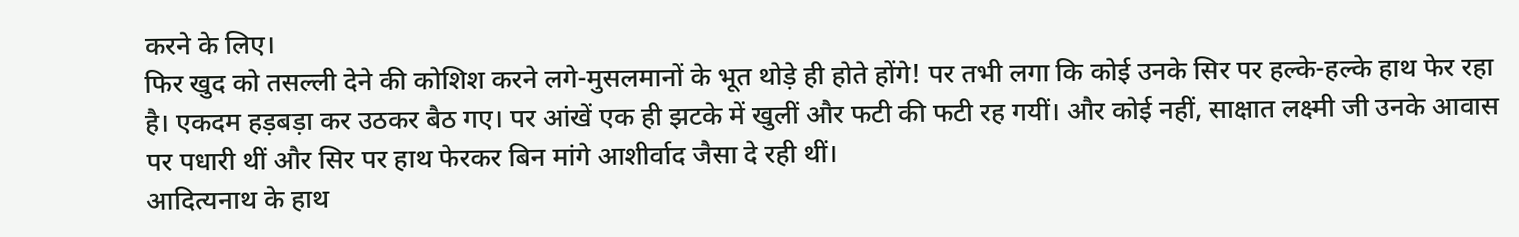करने के लिए।
फिर खुद को तसल्ली देने की कोशिश करने लगे-मुसलमानों के भूत थोड़े ही होते होंगे! पर तभी लगा कि कोई उनके सिर पर हल्के-हल्के हाथ फेर रहा है। एकदम हड़बड़ा कर उठकर बैठ गए। पर आंखें एक ही झटके में खुलीं और फटी की फटी रह गयीं। और कोई नहीं, साक्षात लक्ष्मी जी उनके आवास पर पधारी थीं और सिर पर हाथ फेरकर बिन मांगे आशीर्वाद जैसा दे रही थीं।
आदित्यनाथ के हाथ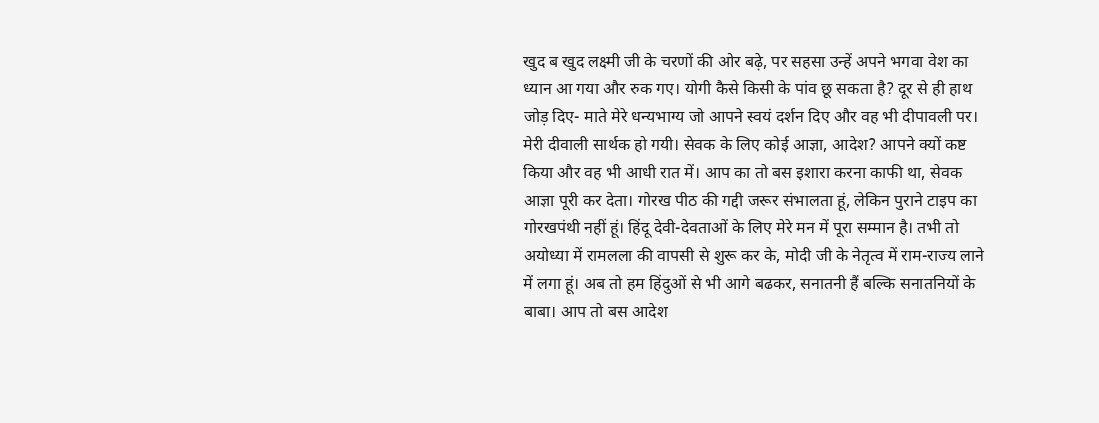खुद ब खुद लक्ष्मी जी के चरणों की ओर बढ़े, पर सहसा उन्हें अपने भगवा वेश का ध्यान आ गया और रुक गए। योगी कैसे किसी के पांव छू सकता है? दूर से ही हाथ जोड़ दिए- माते मेरे धन्यभाग्य जो आपने स्वयं दर्शन दिए और वह भी दीपावली पर। मेरी दीवाली सार्थक हो गयी। सेवक के लिए कोई आज्ञा, आदेश? आपने क्यों कष्ट किया और वह भी आधी रात में। आप का तो बस इशारा करना काफी था, सेवक आज्ञा पूरी कर देता। गोरख पीठ की गद्दी जरूर संभालता हूं, लेकिन पुराने टाइप का गोरखपंथी नहीं हूं। हिंदू देवी-देवताओं के लिए मेरे मन में पूरा सम्मान है। तभी तो अयोध्या में रामलला की वापसी से शुरू कर के, मोदी जी के नेतृत्व में राम-राज्य लाने में लगा हूं। अब तो हम हिंदुओं से भी आगे बढकर, सनातनी हैं बल्कि सनातनियों के बाबा। आप तो बस आदेश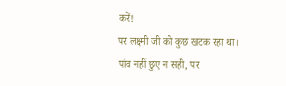करें!
पर लक्ष्मी जी को कुछ खटक रहा था। पांव नहीं छुए न सही, पर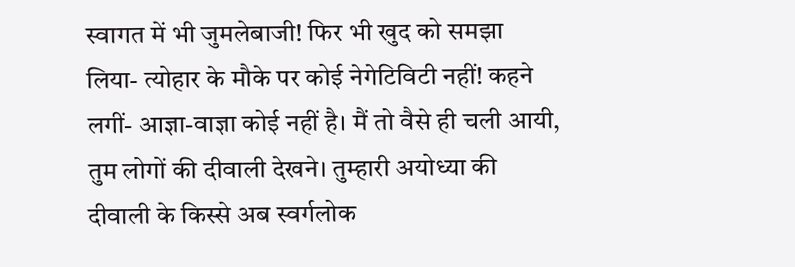स्वागत में भी जुमलेबाजी! फिर भी खुद को समझा लिया- त्योहार के मौके पर कोई नेगेटिविटी नहीं! कहने लगीं- आज्ञा-वाज्ञा कोई नहीं है। मैं तो वैसे ही चली आयी, तुम लोगों की दीवाली देखने। तुम्हारी अयोध्या की दीवाली के किस्से अब स्वर्गलोक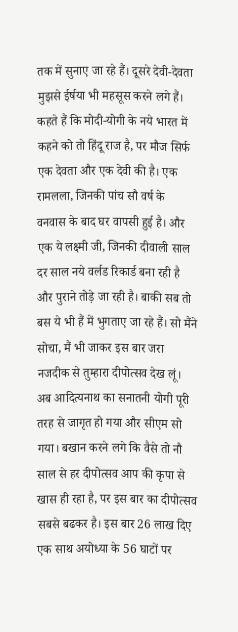तक में सुनाए जा रहे हैं। दूसरे देवी-देवता मुझसे ईर्षया भी महसूस करने लगे हैं। कहते हैं कि मोदी-योगी के नये भारत में कहने को तो हिंदू राज है, पर मौज सिर्फ एक देवता और एक देवी की है। एक रामलला, जिनकी पांच सौ वर्ष के वनवास के बाद घर वापसी हुई है। और एक ये लक्ष्मी जी, जिनकी दीवाली साल दर साल नये वर्लड रिकार्ड बना रही है और पुराने तोड़े जा रही है। बाकी सब तो बस ये भी हैं में भुगताए जा रहे हैं। सो मैंने सोचा, मैं भी जाकर इस बार जरा नजदीक से तुम्हारा दीपोत्सव देख लूं।
अब आदित्यनाथ का सनातनी योगी पूरी तरह से जागृत हो गया और सीएम सो गया। बखान करने लगे कि वैसे तो नौ साल से हर दीपोत्सव आप की कृपा से खास ही रहा है, पर इस बार का दीपोत्सव सबसे बढकर है। इस बार 26 लाख दिए एक साथ अयोध्या के 56 घाटों पर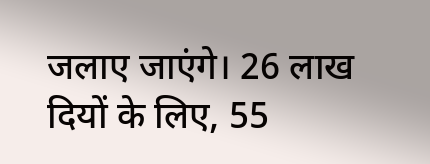जलाए जाएंगे। 26 लाख दियों के लिए, 55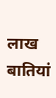लाख बातियां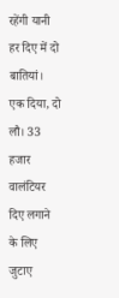रहेंगी यानी हर दिए में दो बातियां। एक दिया, दो लौ। 33 हजार वालंटियर दिए लगाने के लिए जुटाए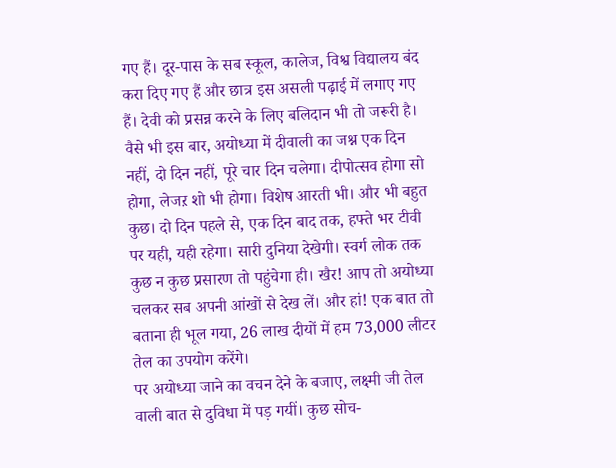गए हैं। दूर-पास के सब स्कूल, कालेज, विश्व विद्यालय बंद करा दिए गए हैं और छात्र इस असली पढ़ाई में लगाए गए हैं। देवी को प्रसन्न करने के लिए बलिदान भी तो जरूरी है।
वैसे भी इस बार, अयोध्या में दीवाली का जश्न एक दिन नहीं, दो दिन नहीं, पूरे चार दिन चलेगा। दीपोत्सव होगा सो होगा, लेजऱ शो भी होगा। विशेष आरती भी। और भी बहुत कुछ। दो दिन पहले से, एक दिन बाद तक, हफ्ते भर टीवी पर यही, यही रहेगा। सारी दुनिया देखेगी। स्वर्ग लोक तक कुछ न कुछ प्रसारण तो पहुंचेगा ही। खैर! आप तो अयोध्या चलकर सब अपनी आंखों से देख लें। और हां! एक बात तो बताना ही भूल गया, 26 लाख दीयों में हम 73,000 लीटर तेल का उपयोग करेंगे।
पर अयोध्या जाने का वचन देने के बजाए, लक्ष्मी जी तेल वाली बात से दुविधा में पड़ गयीं। कुछ सोच-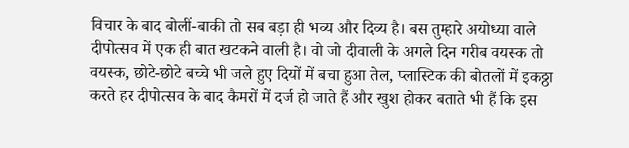विचार के बाद बोलीं-बाकी तो सब बड़ा ही भव्य और दिव्य है। बस तुम्हारे अयोध्या वाले दीपोत्सव में एक ही बात खटकने वाली है। वो जो दीवाली के अगले दिन गरीब वयस्क तो वयस्क, छोटे-छोटे बच्चे भी जले हुए दियों में बचा हुआ तेल, प्लास्टिक की बोतलों में इकठ्ठा करते हर दीपोत्सव के बाद कैमरों में दर्ज हो जाते हैं और खुश होकर बताते भी हैं कि इस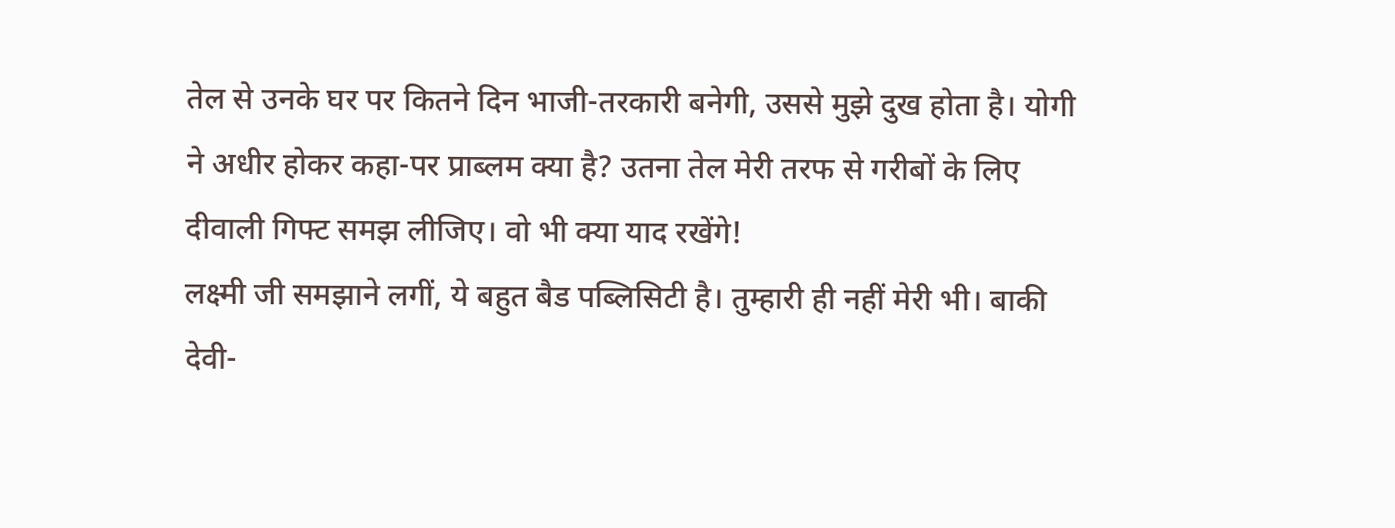तेल से उनके घर पर कितने दिन भाजी-तरकारी बनेगी, उससे मुझे दुख होता है। योगी ने अधीर होकर कहा-पर प्राब्लम क्या है? उतना तेल मेरी तरफ से गरीबों के लिए दीवाली गिफ्ट समझ लीजिए। वो भी क्या याद रखेंगे!
लक्ष्मी जी समझाने लगीं, ये बहुत बैड पब्लिसिटी है। तुम्हारी ही नहीं मेरी भी। बाकी देवी-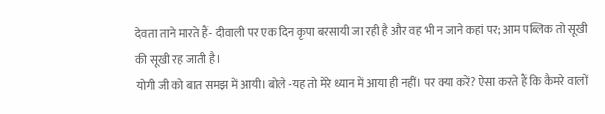देवता ताने मारते हैं- दीवाली पर एक दिन कृपा बरसायी जा रही है और वह भी न जाने कहां पर; आम पब्लिक तो सूखी की सूखी रह जाती है।
योगी जी को बात समझ में आयी। बोले -यह तो मेरे ध्यान में आया ही नहीं। पर क्या करें? ऐसा करते हैं कि कैमरे वालों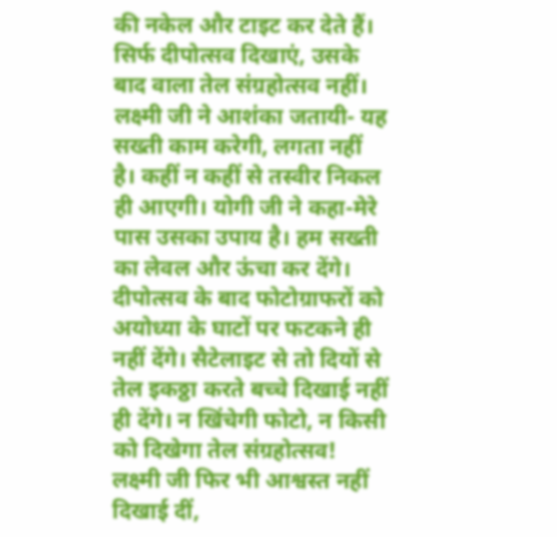की नकेल और टाइट कर देते हैं। सिर्फ दीपोत्सव दिखाएं, उसके बाद वाला तेल संग्रहोत्सव नहीं। लक्ष्मी जी ने आशंका जतायी- यह सख्ती काम करेगी, लगता नहीं है। कहीं न कहीं से तस्वीर निकल ही आएगी। योगी जी ने कहा-मेरे पास उसका उपाय है। हम सख्ती का लेवल और ऊंचा कर देंगे। दीपोत्सव के बाद फोटोग्राफरों को अयोध्या के घाटों पर फटकने ही नहीं देंगे। सैटेलाइट से तो दियों से तेल इकठ्ठा करते बच्चे दिखाई नहीं ही देंगे। न खिंचेगी फोटो, न किसी को दिखेगा तेल संग्रहोत्सव! लक्ष्मी जी फिर भी आश्वस्त नहीं दिखाई दीं,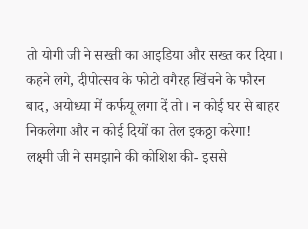तो योगी जी ने सख्ती का आइडिया और सख्त कर दिया। कहने लगे, दीपोत्सव के फोटो वगैरह खिंचने के फौरन बाद, अयोध्या में कर्फयू लगा दें तो। न कोई घर से बाहर निकलेगा और न कोई दियों का तेल इकठ्ठा करेगा!
लक्ष्मी जी ने समझाने की कोशिश की- इससे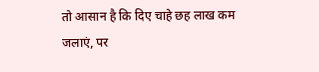तो आसान है कि दिए चाहे छह लाख कम जलाएं, पर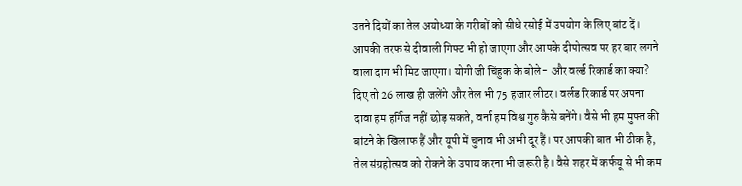उतने दियों का तेल अयोध्या के गरीबों को सीधे रसोई में उपयोग के लिए बांट दें। आपकी तरफ से दीवाली गिफ्ट भी हो जाएगा और आपके दीपोत्सव पर हर बार लगने वाला दाग भी मिट जाएगा। योगी जी चिंहुक के बोले- और वर्ल्ड रिकार्ड का क्या? दिए तो 26 लाख ही जलेंगे और तेल भी 75 हजार लीटर। वर्लड रिकार्ड पर अपना दावा हम हर्गिज नहीं छोड़ सकते, वर्ना हम विश्व गुरु कैसे बनेंगे। वैसे भी हम मुफ्त की बांटने के खिलाफ हैं और यूपी में चुनाव भी अभी दूर हैं। पर आपकी बात भी ठीक है, तेल संग्रहोत्सव को रोकने के उपाय करना भी जरूरी है। वैसे शहर में कर्फयू से भी कम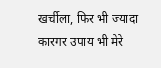खर्चीला, फिर भी ज्यादा कारगर उपाय भी मेरे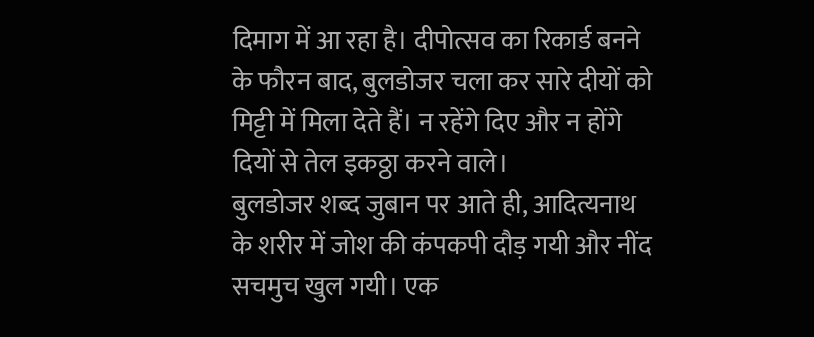दिमाग में आ रहा है। दीपोत्सव का रिकार्ड बनने के फौरन बाद, बुलडोजर चला कर सारे दीयों को मिट्टी में मिला देते हैं। न रहेंगे दिए और न होंगे दियों से तेल इकठ्ठा करने वाले।
बुलडोजर शब्द जुबान पर आते ही, आदित्यनाथ के शरीर में जोश की कंपकपी दौड़ गयी और नींद सचमुच खुल गयी। एक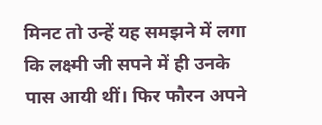मिनट तो उन्हें यह समझने में लगा कि लक्ष्मी जी सपने में ही उनके पास आयी थीं। फिर फौरन अपने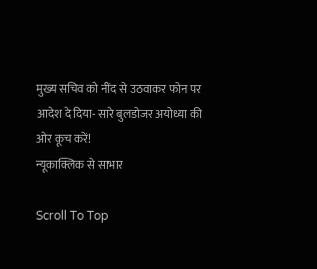मुख्य सचिव को नींद से उठवाकर फोन पर आदेश दे दिया- सारे बुलडोजर अयोध्या की ओर कूच करें!
न्यूकाक्लिक से साभार

Scroll To Top